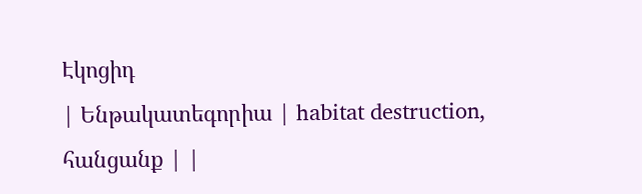Էկոցիդ
| Ենթակատեգորիա | habitat destruction, հանցանք | |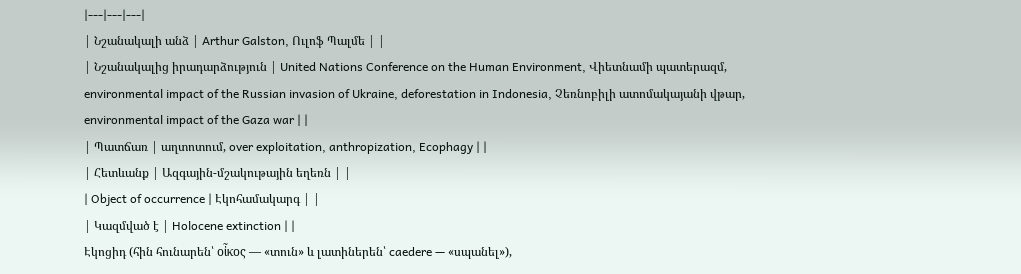|---|---|---|
| Նշանակալի անձ | Arthur Galston, Ուլոֆ Պալմե | |
| Նշանակալից իրադարձություն | United Nations Conference on the Human Environment, Վիետնամի պատերազմ, environmental impact of the Russian invasion of Ukraine, deforestation in Indonesia, Չեռնոբիլի ատոմակայանի վթար, environmental impact of the Gaza war | |
| Պատճառ | աղտոտում, over exploitation, anthropization, Ecophagy | |
| Հետևանք | Ազգային-մշակութային եղեռն | |
| Object of occurrence | Էկոհամակարգ | |
| Կազմված է | Holocene extinction | |
Էկոցիդ (հին հունարեն՝ οἶκος — «տուն» և լատիներեն՝ caedere — «սպանել»),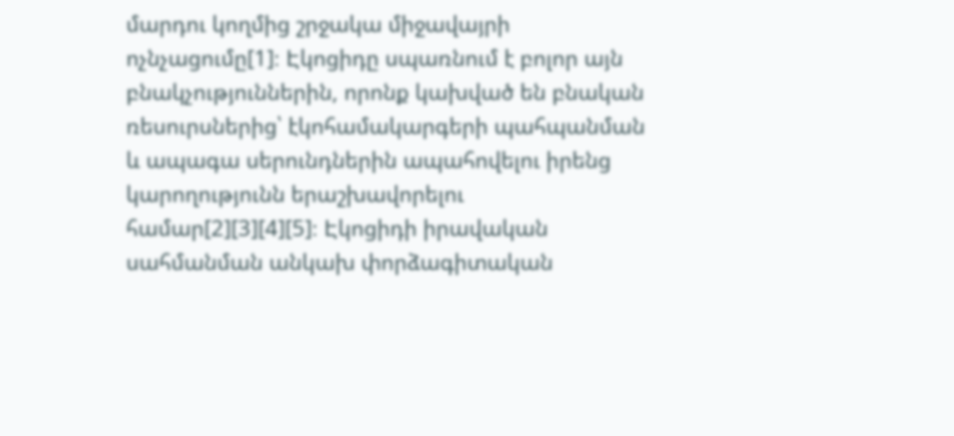մարդու կողմից շրջակա միջավայրի ոչնչացումը[1]։ Էկոցիդը սպառնում է բոլոր այն բնակչություններին, որոնք կախված են բնական ռեսուրսներից՝ էկոհամակարգերի պահպանման և ապագա սերունդներին ապահովելու իրենց կարողությունն երաշխավորելու համար[2][3][4][5]։ Էկոցիդի իրավական սահմանման անկախ փորձագիտական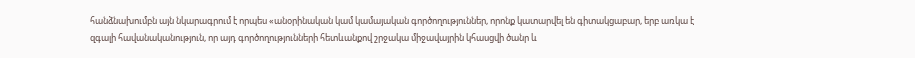հանձնախումբն այն նկարագրում է որպես «անօրինական կամ կամայական գործողություններ, որոնք կատարվել են գիտակցաբար, երբ առկա է զգալի հավանականություն, որ այդ գործողությունների հետևանքով շրջակա միջավայրին կհասցվի ծանր և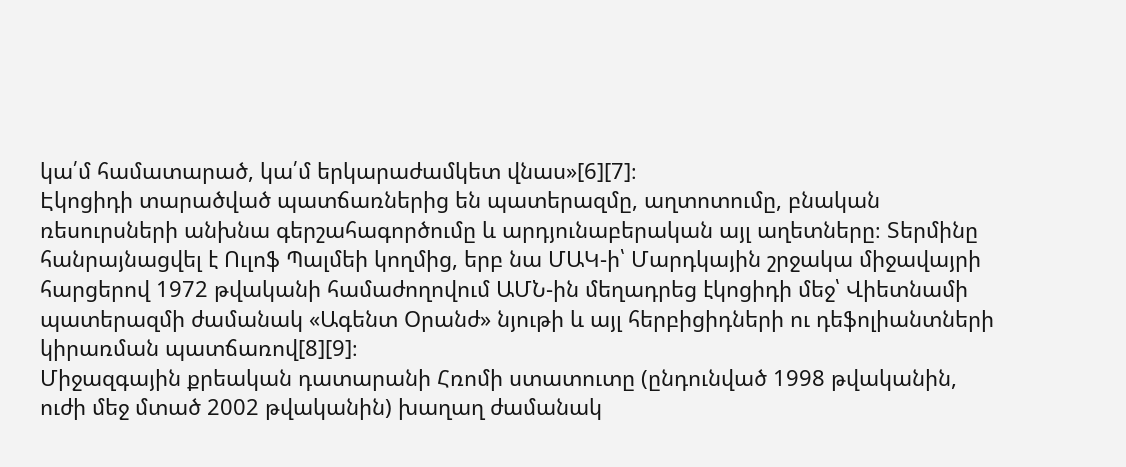կա՛մ համատարած, կա՛մ երկարաժամկետ վնաս»[6][7]։
Էկոցիդի տարածված պատճառներից են պատերազմը, աղտոտումը, բնական ռեսուրսների անխնա գերշահագործումը և արդյունաբերական այլ աղետները։ Տերմինը հանրայնացվել է Ուլոֆ Պալմեի կողմից, երբ նա ՄԱԿ-ի՝ Մարդկային շրջակա միջավայրի հարցերով 1972 թվականի համաժողովում ԱՄՆ-ին մեղադրեց էկոցիդի մեջ՝ Վիետնամի պատերազմի ժամանակ «Ագենտ Օրանժ» նյութի և այլ հերբիցիդների ու դեֆոլիանտների կիրառման պատճառով[8][9]։
Միջազգային քրեական դատարանի Հռոմի ստատուտը (ընդունված 1998 թվականին, ուժի մեջ մտած 2002 թվականին) խաղաղ ժամանակ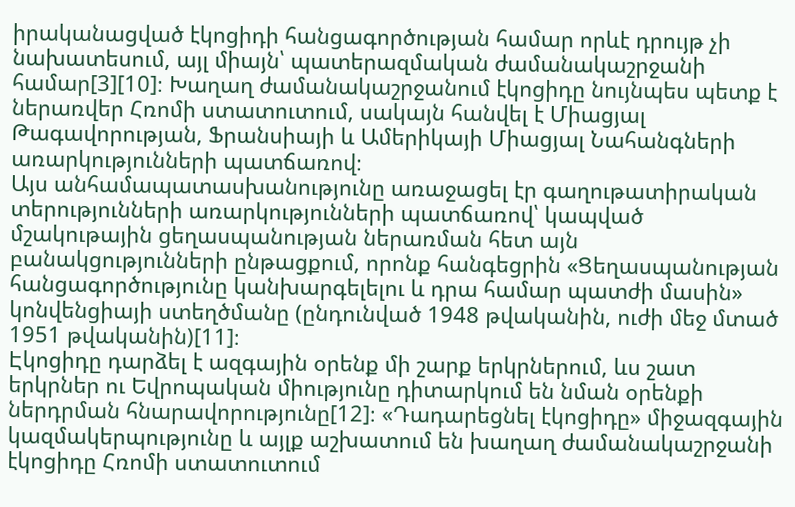իրականացված էկոցիդի հանցագործության համար որևէ դրույթ չի նախատեսում, այլ միայն՝ պատերազմական ժամանակաշրջանի համար[3][10]։ Խաղաղ ժամանակաշրջանում էկոցիդը նույնպես պետք է ներառվեր Հռոմի ստատուտում, սակայն հանվել է Միացյալ Թագավորության, Ֆրանսիայի և Ամերիկայի Միացյալ Նահանգների առարկությունների պատճառով։
Այս անհամապատասխանությունը առաջացել էր գաղութատիրական տերությունների առարկությունների պատճառով՝ կապված մշակութային ցեղասպանության ներառման հետ այն բանակցությունների ընթացքում, որոնք հանգեցրին «Ցեղասպանության հանցագործությունը կանխարգելելու և դրա համար պատժի մասին» կոնվենցիայի ստեղծմանը (ընդունված 1948 թվականին, ուժի մեջ մտած 1951 թվականին)[11]։
Էկոցիդը դարձել է ազգային օրենք մի շարք երկրներում, ևս շատ երկրներ ու Եվրոպական միությունը դիտարկում են նման օրենքի ներդրման հնարավորությունը[12]։ «Դադարեցնել էկոցիդը» միջազգային կազմակերպությունը և այլք աշխատում են խաղաղ ժամանակաշրջանի էկոցիդը Հռոմի ստատուտում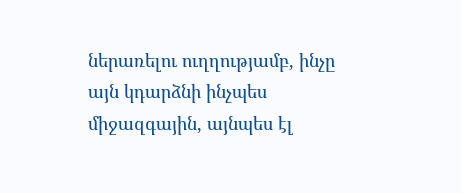ներառելու ուղղությամբ, ինչը այն կդարձնի ինչպես միջազգային, այնպես էլ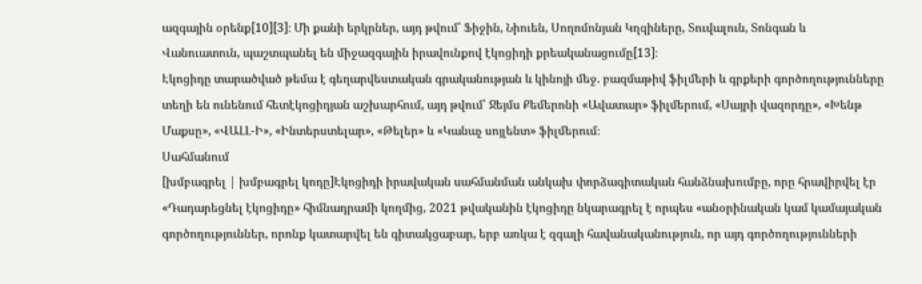ազգային օրենք[10][3]։ Մի քանի երկրներ, այդ թվում՝ Ֆիջին, Նիուեն, Սողոմոնյան Կղզիները, Տուվալուն, Տոնգան և Վանուատուն, պաշտպանել են միջազգային իրավունքով էկոցիդի քրեականացումը[13]։
Էկոցիդը տարածված թեմա է գեղարվեստական գրականության և կինոյի մեջ. բազմաթիվ ֆիլմերի և գրքերի գործողությունները տեղի են ունենում հետէկոցիդյան աշխարհում, այդ թվում՝ Ջեյմս Քեմերոնի «Ավատար» ֆիլմերում, «Սայրի վազորդը», «Խենթ Մաքսը», «ՎԱԼԼ-Ի», «Ինտերստելար», «Թելեր» և «Կանաչ սոյլենտ» ֆիլմերում։
Սահմանում
[խմբագրել | խմբագրել կոդը]Էկոցիդի իրավական սահմանման անկախ փորձագիտական հանձնախումբը, որը հրավիրվել էր «Դադարեցնել էկոցիդը» հիմնադրամի կողմից, 2021 թվականին էկոցիդը նկարագրել է որպես «անօրինական կամ կամայական գործողություններ, որոնք կատարվել են գիտակցաբար, երբ առկա է զգալի հավանականություն, որ այդ գործողությունների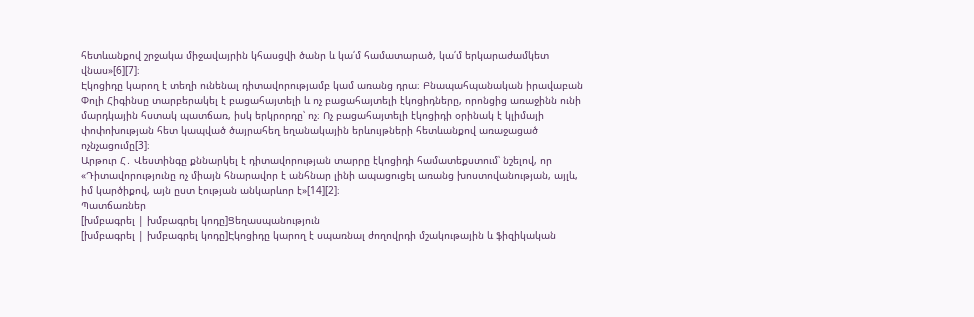հետևանքով շրջակա միջավայրին կհասցվի ծանր և կա՛մ համատարած, կա՛մ երկարաժամկետ վնաս»[6][7]։
Էկոցիդը կարող է տեղի ունենալ դիտավորությամբ կամ առանց դրա։ Բնապահպանական իրավաբան Փոլի Հիգինսը տարբերակել է բացահայտելի և ոչ բացահայտելի էկոցիդները, որոնցից առաջինն ունի մարդկային հստակ պատճառ, իսկ երկրորդը՝ ոչ։ Ոչ բացահայտելի էկոցիդի օրինակ է կլիմայի փոփոխության հետ կապված ծայրահեղ եղանակային երևույթների հետևանքով առաջացած ոչնչացումը[3]։
Արթուր Հ․ Վեստինգը քննարկել է դիտավորության տարրը էկոցիդի համատեքստում՝ նշելով, որ «Դիտավորությունը ոչ միայն հնարավոր է անհնար լինի ապացուցել առանց խոստովանության, այլև, իմ կարծիքով, այն ըստ էության անկարևոր է»[14][2]։
Պատճառներ
[խմբագրել | խմբագրել կոդը]Ցեղասպանություն
[խմբագրել | խմբագրել կոդը]Էկոցիդը կարող է սպառնալ ժողովրդի մշակութային և ֆիզիկական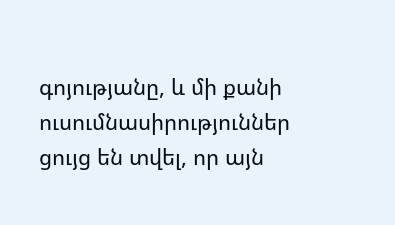գոյությանը, և մի քանի ուսումնասիրություններ ցույց են տվել, որ այն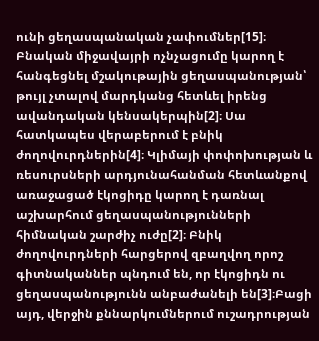ունի ցեղասպանական չափումներ[15]։ Բնական միջավայրի ոչնչացումը կարող է հանգեցնել մշակութային ցեղասպանության՝ թույլ չտալով մարդկանց հետևել իրենց ավանդական կենսակերպին[2]։ Սա հատկապես վերաբերում է բնիկ ժողովուրդներին[4]։ Կլիմայի փոփոխության և ռեսուրսների արդյունահանման հետևանքով առաջացած էկոցիդը կարող է դառնալ աշխարհում ցեղասպանությունների հիմնական շարժիչ ուժը[2]։ Բնիկ ժողովուրդների հարցերով զբաղվող որոշ գիտնականներ պնդում են, որ էկոցիդն ու ցեղասպանությունն անբաժանելի են[3]։Բացի այդ, վերջին քննարկումներում ուշադրության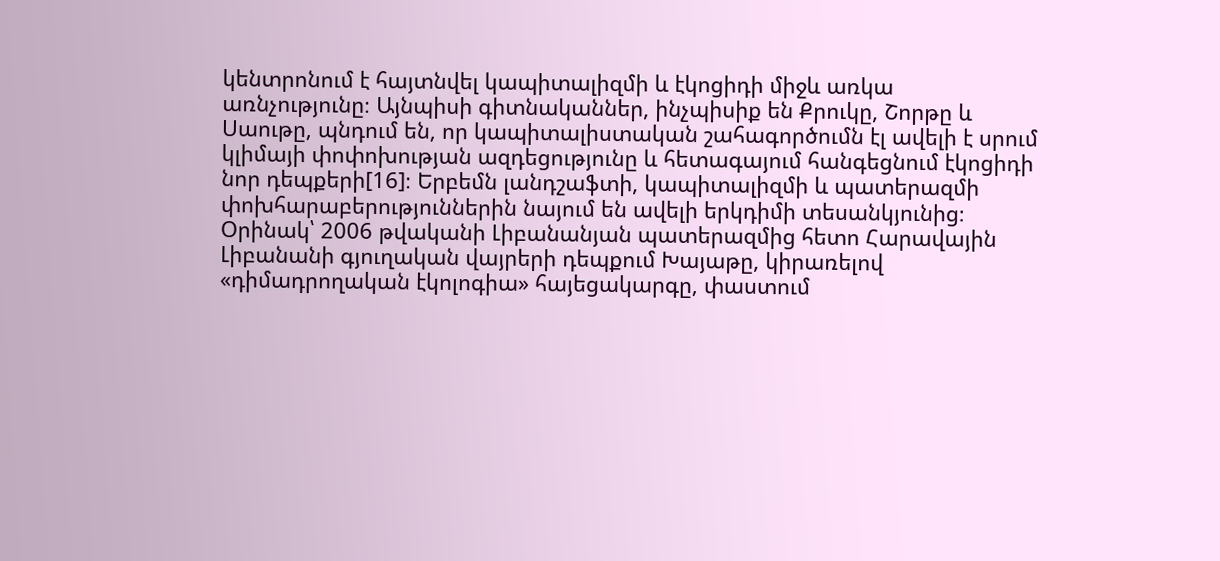կենտրոնում է հայտնվել կապիտալիզմի և էկոցիդի միջև առկա առնչությունը։ Այնպիսի գիտնականներ, ինչպիսիք են Քրուկը, Շորթը և Սաութը, պնդում են, որ կապիտալիստական շահագործումն էլ ավելի է սրում կլիմայի փոփոխության ազդեցությունը և հետագայում հանգեցնում էկոցիդի նոր դեպքերի[16]։ Երբեմն լանդշաֆտի, կապիտալիզմի և պատերազմի փոխհարաբերություններին նայում են ավելի երկդիմի տեսանկյունից։ Օրինակ՝ 2006 թվականի Լիբանանյան պատերազմից հետո Հարավային Լիբանանի գյուղական վայրերի դեպքում Խայաթը, կիրառելով «դիմադրողական էկոլոգիա» հայեցակարգը, փաստում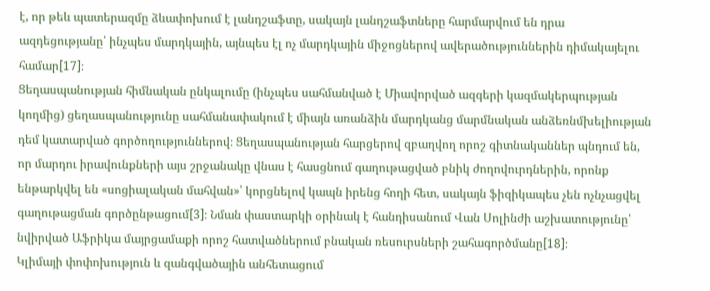է, որ թեև պատերազմը ձևափոխում է լանդշաֆտը, սակայն լանդշաֆտները հարմարվում են դրա ազդեցությանը՝ ինչպես մարդկային, այնպես էլ ոչ մարդկային միջոցներով ավերածություններին դիմակայելու համար[17]։
Ցեղասպանության հիմնական ընկալումը (ինչպես սահմանված է Միավորված ազգերի կազմակերպության կողմից) ցեղասպանությունը սահմանափակում է միայն առանձին մարդկանց մարմնական անձեռնմխելիության դեմ կատարված գործողություններով։ Ցեղասպանության հարցերով զբաղվող որոշ գիտնականներ պնդում են, որ մարդու իրավունքների այս շրջանակը վնաս է հասցնում գաղութացված բնիկ ժողովուրդներին, որոնք ենթարկվել են «սոցիալական մահվան»՝ կորցնելով կապն իրենց հողի հետ, սակայն ֆիզիկապես չեն ոչնչացվել գաղութացման գործընթացում[3]։ Նման փաստարկի օրինակ է հանդիսանում Վան Սոլինժի աշխատությունը՝ նվիրված Աֆրիկա մայրցամաքի որոշ հատվածներում բնական ռեսուրսների շահագործմանը[18]։
Կլիմայի փոփոխություն և զանգվածային անհետացում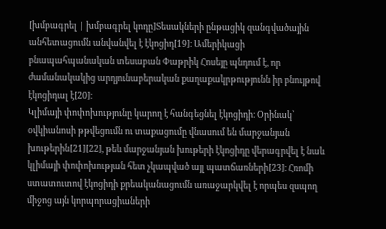[խմբագրել | խմբագրել կոդը]Տեսակների ընթացիկ զանգվածային անհետացումն անվանվել է էկոցիդ[19]։ Ամերիկացի բնապահպանական տեսաբան Փաթրիկ Հոսեյը պնդում է, որ ժամանակակից արդյունաբերական քաղաքակրթությունն իր բնույթով էկոցիդալ է[20]։
Կլիմայի փոփոխությունը կարող է հանգեցնել էկոցիդի։ Օրինակ՝ օվկիանոսի թթվեցումն ու տաքացումը վնասում են մարջանյան խութերին[21][22], թեև մարջանյան խութերի էկոցիդը վերագրվել է նաև կլիմայի փոփոխության հետ չկապված այլ պատճառների[23]։ Հռոմի ստատուտով էկոցիդի քրեականացումն առաջարկվել է որպես զսպող միջոց այն կորպորացիաների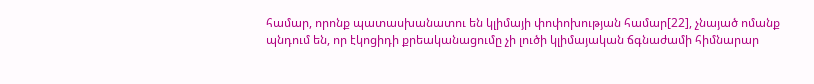համար, որոնք պատասխանատու են կլիմայի փոփոխության համար[22], չնայած ոմանք պնդում են, որ էկոցիդի քրեականացումը չի լուծի կլիմայական ճգնաժամի հիմնարար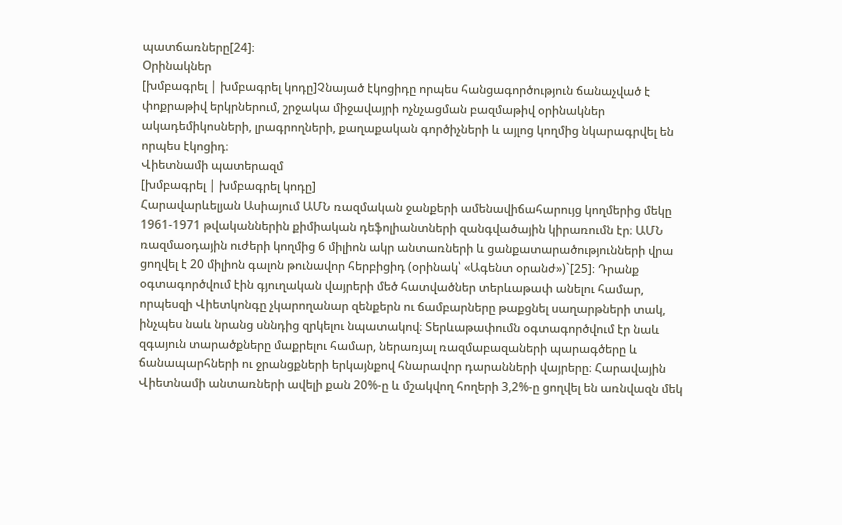պատճառները[24]։
Օրինակներ
[խմբագրել | խմբագրել կոդը]Չնայած էկոցիդը որպես հանցագործություն ճանաչված է փոքրաթիվ երկրներում, շրջակա միջավայրի ոչնչացման բազմաթիվ օրինակներ ակադեմիկոսների, լրագրողների, քաղաքական գործիչների և այլոց կողմից նկարագրվել են որպես էկոցիդ։
Վիետնամի պատերազմ
[խմբագրել | խմբագրել կոդը]
Հարավարևելյան Ասիայում ԱՄՆ ռազմական ջանքերի ամենավիճահարույց կողմերից մեկը 1961-1971 թվականներին քիմիական դեֆոլիանտների զանգվածային կիրառումն էր։ ԱՄՆ ռազմաօդային ուժերի կողմից 6 միլիոն ակր անտառների և ցանքատարածությունների վրա ցողվել է 20 միլիոն գալոն թունավոր հերբիցիդ (օրինակ՝ «Ագենտ օրանժ»)`[25]։ Դրանք օգտագործվում էին գյուղական վայրերի մեծ հատվածներ տերևաթափ անելու համար, որպեսզի Վիետկոնգը չկարողանար զենքերն ու ճամբարները թաքցնել սաղարթների տակ, ինչպես նաև նրանց սննդից զրկելու նպատակով։ Տերևաթափումն օգտագործվում էր նաև զգայուն տարածքները մաքրելու համար, ներառյալ ռազմաբազաների պարագծերը և ճանապարհների ու ջրանցքների երկայնքով հնարավոր դարանների վայրերը։ Հարավային Վիետնամի անտառների ավելի քան 20%-ը և մշակվող հողերի 3,2%-ը ցողվել են առնվազն մեկ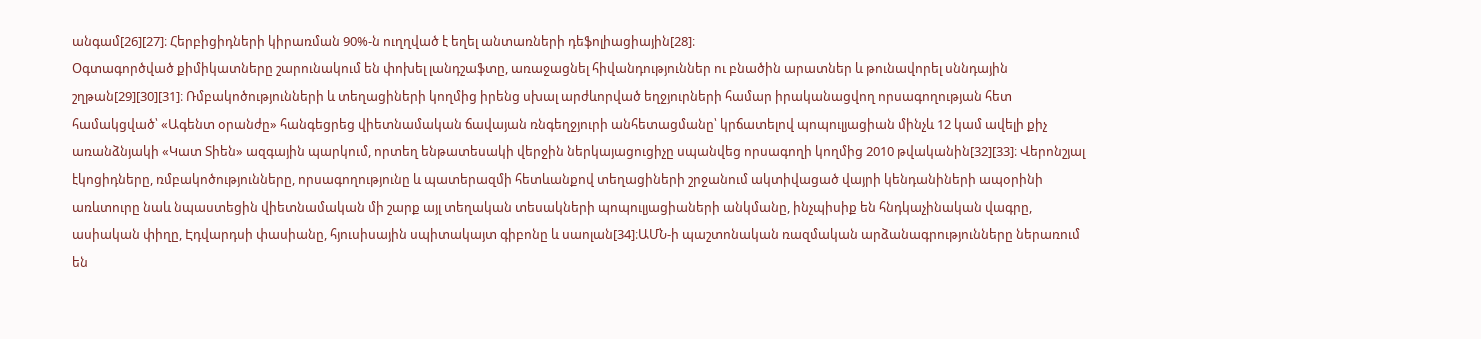անգամ[26][27]։ Հերբիցիդների կիրառման 90%-ն ուղղված է եղել անտառների դեֆոլիացիային[28]։
Օգտագործված քիմիկատները շարունակում են փոխել լանդշաֆտը, առաջացնել հիվանդություններ ու բնածին արատներ և թունավորել սննդային շղթան[29][30][31]։ Ռմբակոծությունների և տեղացիների կողմից իրենց սխալ արժևորված եղջյուրների համար իրականացվող որսագողության հետ համակցված՝ «Ագենտ օրանժը» հանգեցրեց վիետնամական ճավայան ռնգեղջյուրի անհետացմանը՝ կրճատելով պոպուլյացիան մինչև 12 կամ ավելի քիչ առանձնյակի «Կատ Տիեն» ազգային պարկում, որտեղ ենթատեսակի վերջին ներկայացուցիչը սպանվեց որսագողի կողմից 2010 թվականին[32][33]։ Վերոնշյալ էկոցիդները, ռմբակոծությունները, որսագողությունը և պատերազմի հետևանքով տեղացիների շրջանում ակտիվացած վայրի կենդանիների ապօրինի առևտուրը նաև նպաստեցին վիետնամական մի շարք այլ տեղական տեսակների պոպուլյացիաների անկմանը, ինչպիսիք են հնդկաչինական վագրը, ասիական փիղը, Էդվարդսի փասիանը, հյուսիսային սպիտակայտ գիբոնը և սաոլան[34]։ԱՄՆ-ի պաշտոնական ռազմական արձանագրությունները ներառում են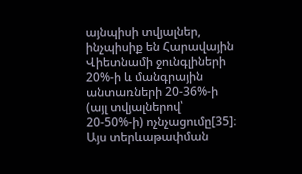այնպիսի տվյալներ, ինչպիսիք են Հարավային Վիետնամի ջունգլիների 20%-ի և մանգրային անտառների 20-36%-ի (այլ տվյալներով՝ 20-50%-ի) ոչնչացումը[35]։ Այս տերևաթափման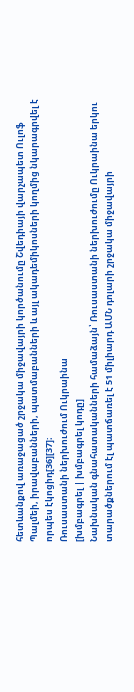հետևանքով առաջացած շրջակա միջավայրի կործանումը Շվեդիայի վարչապետ Ուլոֆ Պալմեի, իրավաբանների, պատմաբանների և այլ ակադեմիկոսների կողմից նկարագրվել է որպես էկոցիդ[36][37]։
Ռուսաստանի ներխուժում Ուկրաինա
[խմբագրել | խմբագրել կոդը]
Նախնական գնահատականների համաձայն՝ Ռուսաստանի ներխուժումը Ուկրաինա երկու տարածքներում էլ պատճառել է 51 միլիարդ ԱՄՆ դոլարի շրջակա միջավայրի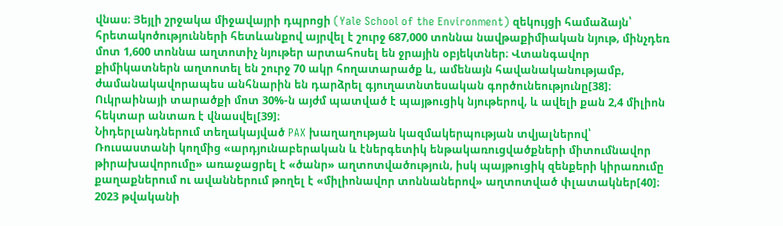վնաս։ Յեյլի շրջակա միջավայրի դպրոցի (Yale School of the Environment) զեկույցի համաձայն՝ հրետակոծությունների հետևանքով այրվել է շուրջ 687,000 տոննա նավթաքիմիական նյութ, մինչդեռ մոտ 1,600 տոննա աղտոտիչ նյութեր արտահոսել են ջրային օբյեկտներ։ Վտանգավոր քիմիկատներն աղտոտել են շուրջ 70 ակր հողատարածք և, ամենայն հավանականությամբ, ժամանակավորապես անհնարին են դարձրել գյուղատնտեսական գործունեությունը[38]։ Ուկրաինայի տարածքի մոտ 30%-ն այժմ պատված է պայթուցիկ նյութերով, և ավելի քան 2,4 միլիոն հեկտար անտառ է վնասվել[39]։
Նիդերլանդներում տեղակայված PAX խաղաղության կազմակերպության տվյալներով՝ Ռուսաստանի կողմից «արդյունաբերական և էներգետիկ ենթակառուցվածքների միտումնավոր թիրախավորումը» առաջացրել է «ծանր» աղտոտվածություն, իսկ պայթուցիկ զենքերի կիրառումը քաղաքներում ու ավաններում թողել է «միլիոնավոր տոննաներով» աղտոտված փլատակներ[40]։ 2023 թվականի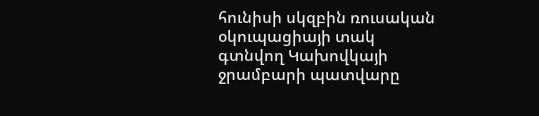հունիսի սկզբին ռուսական օկուպացիայի տակ գտնվող Կախովկայի ջրամբարի պատվարը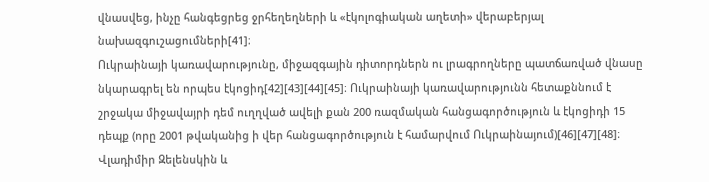վնասվեց, ինչը հանգեցրեց ջրհեղեղների և «էկոլոգիական աղետի» վերաբերյալ նախազգուշացումների[41]։
Ուկրաինայի կառավարությունը, միջազգային դիտորդներն ու լրագրողները պատճառված վնասը նկարագրել են որպես էկոցիդ[42][43][44][45]։ Ուկրաինայի կառավարությունն հետաքննում է շրջակա միջավայրի դեմ ուղղված ավելի քան 200 ռազմական հանցագործություն և էկոցիդի 15 դեպք (որը 2001 թվականից ի վեր հանցագործություն է համարվում Ուկրաինայում)[46][47][48]։ Վլադիմիր Զելենսկին և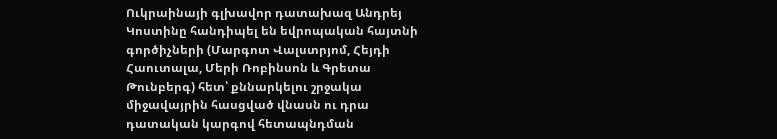Ուկրաինայի գլխավոր դատախազ Անդրեյ Կոստինը հանդիպել են եվրոպական հայտնի գործիչների (Մարգոտ Վալստրյոմ, Հեյդի Հաուտալա, Մերի Ռոբինսոն և Գրետա Թունբերգ) հետ՝ քննարկելու շրջակա միջավայրին հասցված վնասն ու դրա դատական կարգով հետապնդման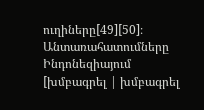ուղիները[49][50]։
Անտառահատումները Ինդոնեզիայում
[խմբագրել | խմբագրել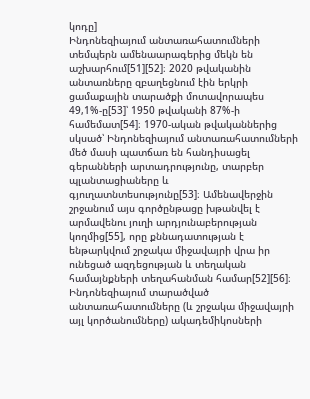կոդը]
Ինդոնեզիայում անտառահատումների տեմպերն ամենաարագերից մեկն են աշխարհում[51][52]։ 2020 թվականին անտառները զբաղեցնում էին երկրի ցամաքային տարածքի մոտավորապես 49,1%-ը[53]՝ 1950 թվականի 87%-ի համեմատ[54]։ 1970-ական թվականներից սկսած՝ Ինդոնեզիայում անտառահատումների մեծ մասի պատճառ են հանդիսացել գերանների արտադրությունը, տարբեր պլանտացիաները և գյուղատնտեսությունը[53]։ Ամենավերջին շրջանում այս գործընթացը խթանվել է արմավենու յուղի արդյունաբերության կողմից[55], որը քննադատության է ենթարկվում շրջակա միջավայրի վրա իր ունեցած ազդեցության և տեղական համայնքների տեղահանման համար[52][56]։
Ինդոնեզիայում տարածված անտառահատումները (և շրջակա միջավայրի այլ կործանումները) ակադեմիկոսների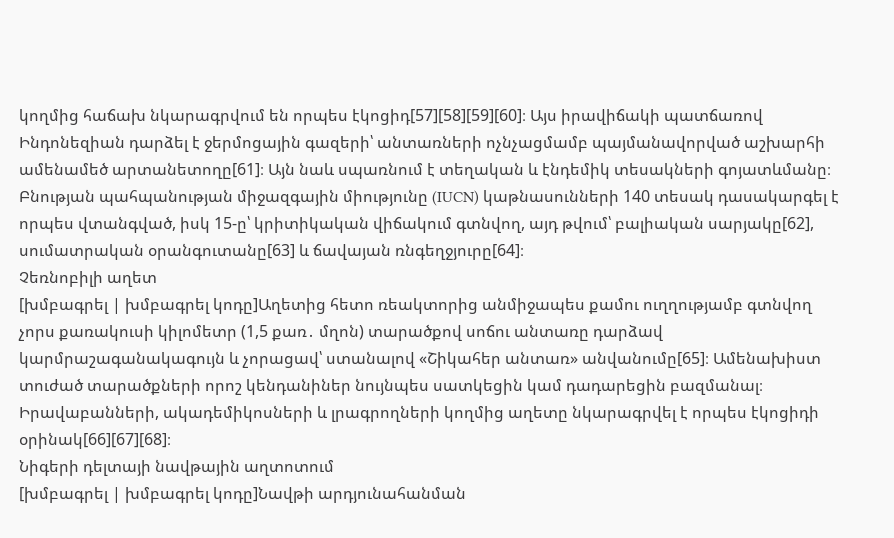կողմից հաճախ նկարագրվում են որպես էկոցիդ[57][58][59][60]։ Այս իրավիճակի պատճառով Ինդոնեզիան դարձել է ջերմոցային գազերի՝ անտառների ոչնչացմամբ պայմանավորված աշխարհի ամենամեծ արտանետողը[61]։ Այն նաև սպառնում է տեղական և էնդեմիկ տեսակների գոյատևմանը։ Բնության պահպանության միջազգային միությունը (IUCN) կաթնասունների 140 տեսակ դասակարգել է որպես վտանգված, իսկ 15-ը՝ կրիտիկական վիճակում գտնվող, այդ թվում՝ բալիական սարյակը[62], սումատրական օրանգուտանը[63] և ճավայան ռնգեղջյուրը[64]։
Չեռնոբիլի աղետ
[խմբագրել | խմբագրել կոդը]Աղետից հետո ռեակտորից անմիջապես քամու ուղղությամբ գտնվող չորս քառակուսի կիլոմետր (1,5 քառ․ մղոն) տարածքով սոճու անտառը դարձավ կարմրաշագանակագույն և չորացավ՝ ստանալով «Շիկահեր անտառ» անվանումը[65]։ Ամենախիստ տուժած տարածքների որոշ կենդանիներ նույնպես սատկեցին կամ դադարեցին բազմանալ։ Իրավաբանների, ակադեմիկոսների և լրագրողների կողմից աղետը նկարագրվել է որպես էկոցիդի օրինակ[66][67][68]։
Նիգերի դելտայի նավթային աղտոտում
[խմբագրել | խմբագրել կոդը]Նավթի արդյունահանման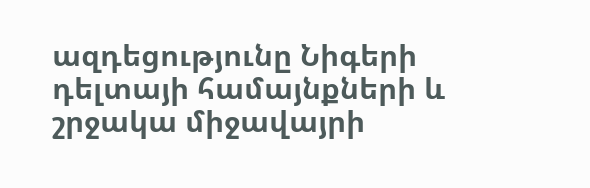ազդեցությունը Նիգերի դելտայի համայնքների և շրջակա միջավայրի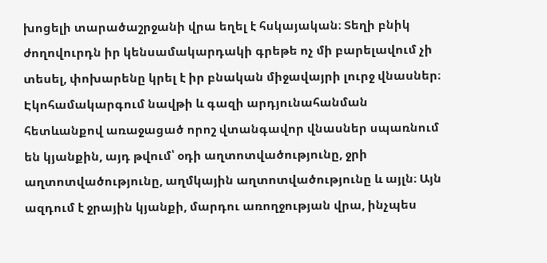խոցելի տարածաշրջանի վրա եղել է հսկայական։ Տեղի բնիկ ժողովուրդն իր կենսամակարդակի գրեթե ոչ մի բարելավում չի տեսել, փոխարենը կրել է իր բնական միջավայրի լուրջ վնասներ։ Էկոհամակարգում նավթի և գազի արդյունահանման հետևանքով առաջացած որոշ վտանգավոր վնասներ սպառնում են կյանքին, այդ թվում՝ օդի աղտոտվածությունը, ջրի աղտոտվածությունը, աղմկային աղտոտվածությունը և այլն։ Այն ազդում է ջրային կյանքի, մարդու առողջության վրա, ինչպես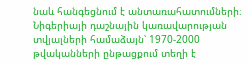նաև հանգեցնում է անտառահատումների։ Նիգերիայի դաշնային կառավարության տվյալների համաձայն՝ 1970-2000 թվականների ընթացքում տեղի է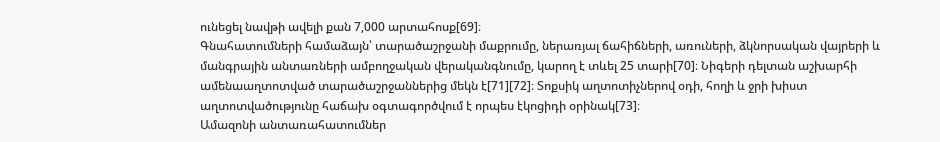ունեցել նավթի ավելի քան 7,000 արտահոսք[69]։
Գնահատումների համաձայն՝ տարածաշրջանի մաքրումը, ներառյալ ճահիճների, առուների, ձկնորսական վայրերի և մանգրային անտառների ամբողջական վերականգնումը, կարող է տևել 25 տարի[70]։ Նիգերի դելտան աշխարհի ամենաաղտոտված տարածաշրջաններից մեկն է[71][72]։ Տոքսիկ աղտոտիչներով օդի, հողի և ջրի խիստ աղտոտվածությունը հաճախ օգտագործվում է որպես էկոցիդի օրինակ[73]։
Ամազոնի անտառահատումներ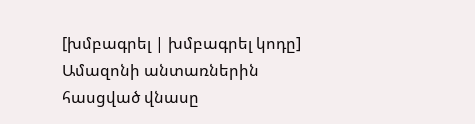[խմբագրել | խմբագրել կոդը]
Ամազոնի անտառներին հասցված վնասը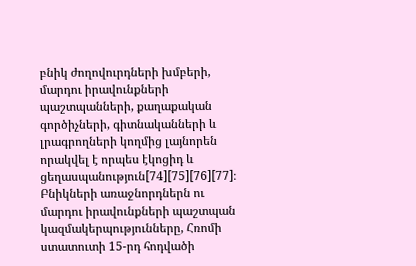բնիկ ժողովուրդների խմբերի, մարդու իրավունքների պաշտպանների, քաղաքական գործիչների, գիտնականների և լրագրողների կողմից լայնորեն որակվել է որպես էկոցիդ և ցեղասպանություն[74][75][76][77]։ Բնիկների առաջնորդներն ու մարդու իրավունքների պաշտպան կազմակերպությունները, Հռոմի ստատուտի 15-րդ հոդվածի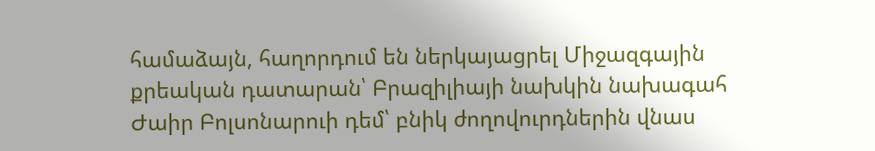համաձայն, հաղորդում են ներկայացրել Միջազգային քրեական դատարան՝ Բրազիլիայի նախկին նախագահ Ժաիր Բոլսոնարուի դեմ՝ բնիկ ժողովուրդներին վնաս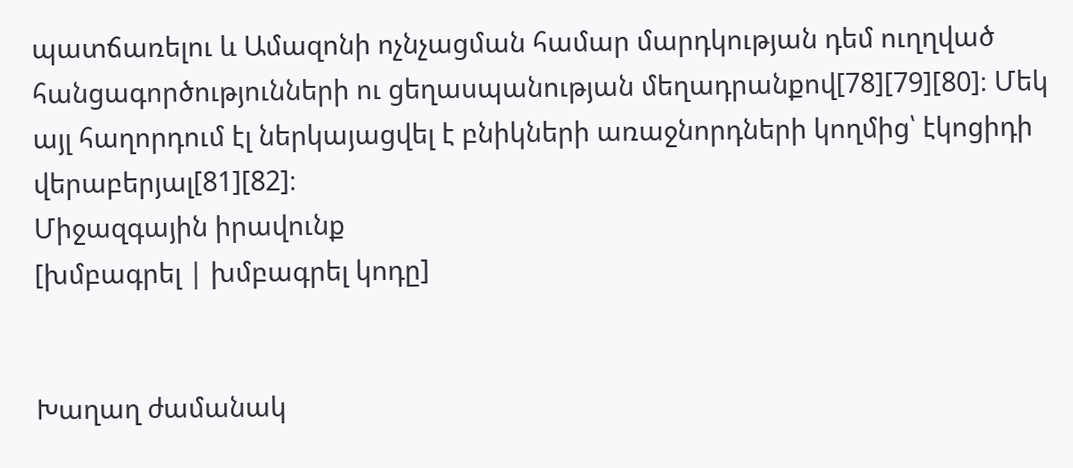պատճառելու և Ամազոնի ոչնչացման համար մարդկության դեմ ուղղված հանցագործությունների ու ցեղասպանության մեղադրանքով[78][79][80]։ Մեկ այլ հաղորդում էլ ներկայացվել է բնիկների առաջնորդների կողմից՝ էկոցիդի վերաբերյալ[81][82]։
Միջազգային իրավունք
[խմբագրել | խմբագրել կոդը]


Խաղաղ ժամանակ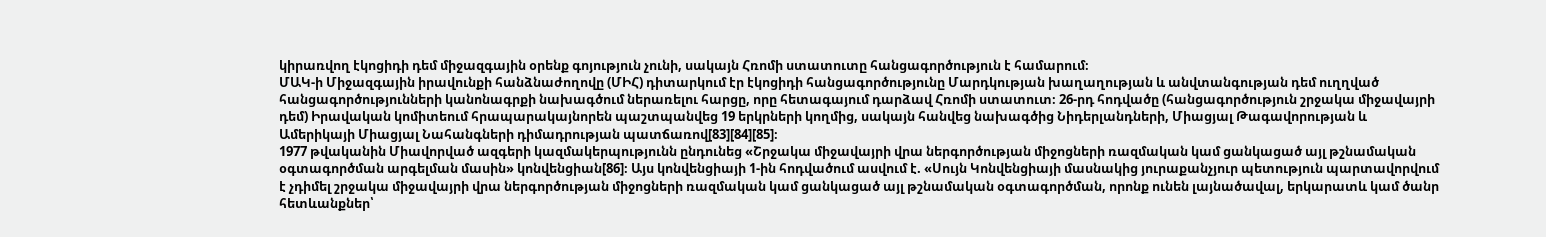կիրառվող էկոցիդի դեմ միջազգային օրենք գոյություն չունի, սակայն Հռոմի ստատուտը հանցագործություն է համարում։
ՄԱԿ-ի Միջազգային իրավունքի հանձնաժողովը (ՄԻՀ) դիտարկում էր էկոցիդի հանցագործությունը Մարդկության խաղաղության և անվտանգության դեմ ուղղված հանցագործությունների կանոնագրքի նախագծում ներառելու հարցը, որը հետագայում դարձավ Հռոմի ստատուտ։ 26-րդ հոդվածը (հանցագործություն շրջակա միջավայրի դեմ) Իրավական կոմիտեում հրապարակայնորեն պաշտպանվեց 19 երկրների կողմից, սակայն հանվեց նախագծից Նիդերլանդների, Միացյալ Թագավորության և Ամերիկայի Միացյալ Նահանգների դիմադրության պատճառով[83][84][85]։
1977 թվականին Միավորված ազգերի կազմակերպությունն ընդունեց «Շրջակա միջավայրի վրա ներգործության միջոցների ռազմական կամ ցանկացած այլ թշնամական օգտագործման արգելման մասին» կոնվենցիան[86]։ Այս կոնվենցիայի 1-ին հոդվածում ասվում է. «Սույն Կոնվենցիայի մասնակից յուրաքանչյուր պետություն պարտավորվում է չդիմել շրջակա միջավայրի վրա ներգործության միջոցների ռազմական կամ ցանկացած այլ թշնամական օգտագործման, որոնք ունեն լայնածավալ, երկարատև կամ ծանր հետևանքներ՝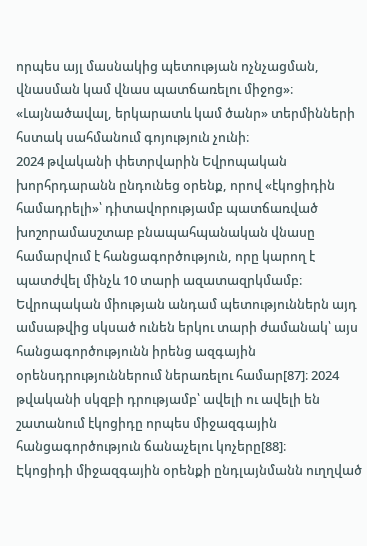որպես այլ մասնակից պետության ոչնչացման, վնասման կամ վնաս պատճառելու միջոց»։ «Լայնածավալ, երկարատև կամ ծանր» տերմինների հստակ սահմանում գոյություն չունի։
2024 թվականի փետրվարին Եվրոպական խորհրդարանն ընդունեց օրենք, որով «էկոցիդին համադրելի»՝ դիտավորությամբ պատճառված խոշորամասշտաբ բնապահպանական վնասը համարվում է հանցագործություն, որը կարող է պատժվել մինչև 10 տարի ազատազրկմամբ։ Եվրոպական միության անդամ պետություններն այդ ամսաթվից սկսած ունեն երկու տարի ժամանակ՝ այս հանցագործությունն իրենց ազգային օրենսդրություններում ներառելու համար[87]։ 2024 թվականի սկզբի դրությամբ՝ ավելի ու ավելի են շատանում էկոցիդը որպես միջազգային հանցագործություն ճանաչելու կոչերը[88]։
Էկոցիդի միջազգային օրենքի ընդլայնմանն ուղղված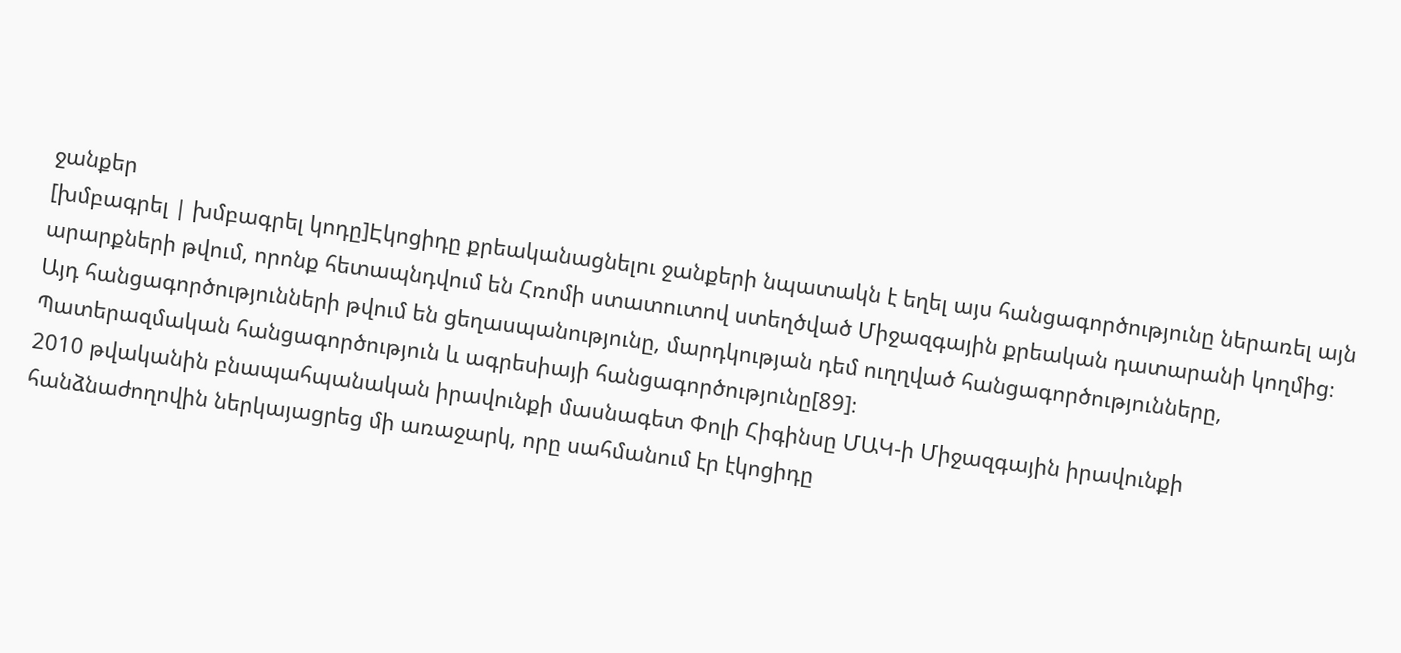ջանքեր
[խմբագրել | խմբագրել կոդը]Էկոցիդը քրեականացնելու ջանքերի նպատակն է եղել այս հանցագործությունը ներառել այն արարքների թվում, որոնք հետապնդվում են Հռոմի ստատուտով ստեղծված Միջազգային քրեական դատարանի կողմից։ Այդ հանցագործությունների թվում են ցեղասպանությունը, մարդկության դեմ ուղղված հանցագործությունները, Պատերազմական հանցագործություն և ագրեսիայի հանցագործությունը[89]։
2010 թվականին բնապահպանական իրավունքի մասնագետ Փոլի Հիգինսը ՄԱԿ-ի Միջազգային իրավունքի հանձնաժողովին ներկայացրեց մի առաջարկ, որը սահմանում էր էկոցիդը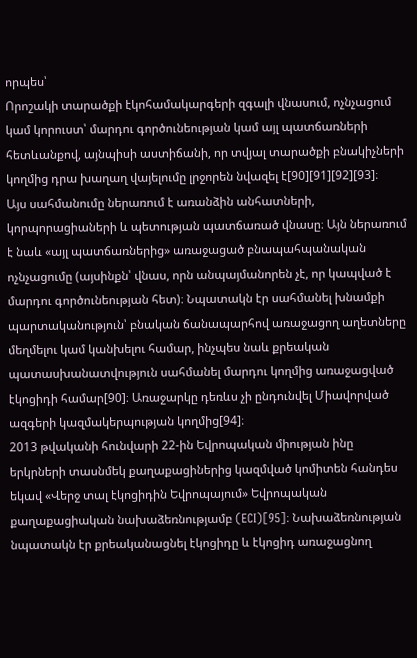որպես՝
Որոշակի տարածքի էկոհամակարգերի զգալի վնասում, ոչնչացում կամ կորուստ՝ մարդու գործունեության կամ այլ պատճառների հետևանքով, այնպիսի աստիճանի, որ տվյալ տարածքի բնակիչների կողմից դրա խաղաղ վայելումը լրջորեն նվազել է[90][91][92][93]։
Այս սահմանումը ներառում է առանձին անհատների, կորպորացիաների և պետության պատճառած վնասը։ Այն ներառում է նաև «այլ պատճառներից» առաջացած բնապահպանական ոչնչացումը (այսինքն՝ վնաս, որն անպայմանորեն չէ, որ կապված է մարդու գործունեության հետ)։ Նպատակն էր սահմանել խնամքի պարտականություն՝ բնական ճանապարհով առաջացող աղետները մեղմելու կամ կանխելու համար, ինչպես նաև քրեական պատասխանատվություն սահմանել մարդու կողմից առաջացված էկոցիդի համար[90]։ Առաջարկը դեռևս չի ընդունվել Միավորված ազգերի կազմակերպության կողմից[94]։
2013 թվականի հունվարի 22-ին Եվրոպական միության ինը երկրների տասնմեկ քաղաքացիներից կազմված կոմիտեն հանդես եկավ «Վերջ տալ էկոցիդին Եվրոպայում» Եվրոպական քաղաքացիական նախաձեռնությամբ (ECI)[95]։ Նախաձեռնության նպատակն էր քրեականացնել էկոցիդը և էկոցիդ առաջացնող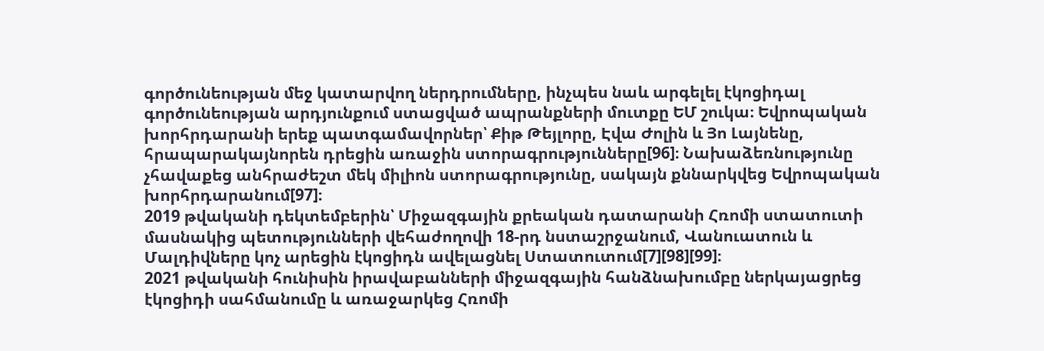գործունեության մեջ կատարվող ներդրումները, ինչպես նաև արգելել էկոցիդալ գործունեության արդյունքում ստացված ապրանքների մուտքը ԵՄ շուկա։ Եվրոպական խորհրդարանի երեք պատգամավորներ՝ Քիթ Թեյլորը, Էվա Ժոլին և Յո Լայնենը, հրապարակայնորեն դրեցին առաջին ստորագրությունները[96]։ Նախաձեռնությունը չհավաքեց անհրաժեշտ մեկ միլիոն ստորագրությունը, սակայն քննարկվեց Եվրոպական խորհրդարանում[97]։
2019 թվականի դեկտեմբերին՝ Միջազգային քրեական դատարանի Հռոմի ստատուտի մասնակից պետությունների վեհաժողովի 18-րդ նստաշրջանում, Վանուատուն և Մալդիվները կոչ արեցին էկոցիդն ավելացնել Ստատուտում[7][98][99]։
2021 թվականի հունիսին իրավաբանների միջազգային հանձնախումբը ներկայացրեց էկոցիդի սահմանումը և առաջարկեց Հռոմի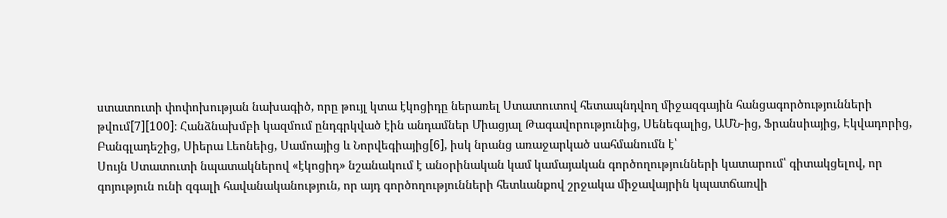ստատուտի փոփոխության նախագիծ, որը թույլ կտա էկոցիդը ներառել Ստատուտով հետապնդվող միջազգային հանցագործությունների թվում[7][100]։ Հանձնախմբի կազմում ընդգրկված էին անդամներ Միացյալ Թագավորությունից, Սենեգալից, ԱՄՆ-ից, Ֆրանսիայից, Էկվադորից, Բանգլադեշից, Սիերա Լեոնեից, Սամոայից և Նորվեգիայից[6], իսկ նրանց առաջարկած սահմանումն է՝
Սույն Ստատուտի նպատակներով «էկոցիդ» նշանակում է անօրինական կամ կամայական գործողությունների կատարում՝ գիտակցելով, որ գոյություն ունի զգալի հավանականություն, որ այդ գործողությունների հետևանքով շրջակա միջավայրին կպատճառվի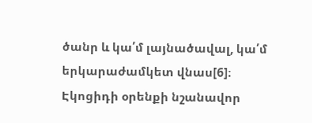ծանր և կա՛մ լայնածավալ, կա՛մ երկարաժամկետ վնաս[6]։
Էկոցիդի օրենքի նշանավոր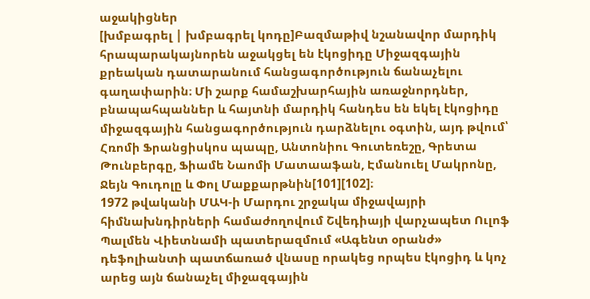աջակիցներ
[խմբագրել | խմբագրել կոդը]Բազմաթիվ նշանավոր մարդիկ հրապարակայնորեն աջակցել են էկոցիդը Միջազգային քրեական դատարանում հանցագործություն ճանաչելու գաղափարին։ Մի շարք համաշխարհային առաջնորդներ, բնապահպաններ և հայտնի մարդիկ հանդես են եկել էկոցիդը միջազգային հանցագործություն դարձնելու օգտին, այդ թվում՝ Հռոմի Ֆրանցիսկոս պապը, Անտոնիու Գուտեռեշը, Գրետա Թունբերգը, Ֆիամե Նաոմի Մատաաֆան, Էմանուել Մակրոնը, Ջեյն Գուդոլը և Փոլ Մաքքարթնին[101][102]։
1972 թվականի ՄԱԿ-ի Մարդու շրջակա միջավայրի հիմնախնդիրների համաժողովում Շվեդիայի վարչապետ Ուլոֆ Պալմեն Վիետնամի պատերազմում «Ագենտ օրանժ» դեֆոլիանտի պատճառած վնասը որակեց որպես էկոցիդ և կոչ արեց այն ճանաչել միջազգային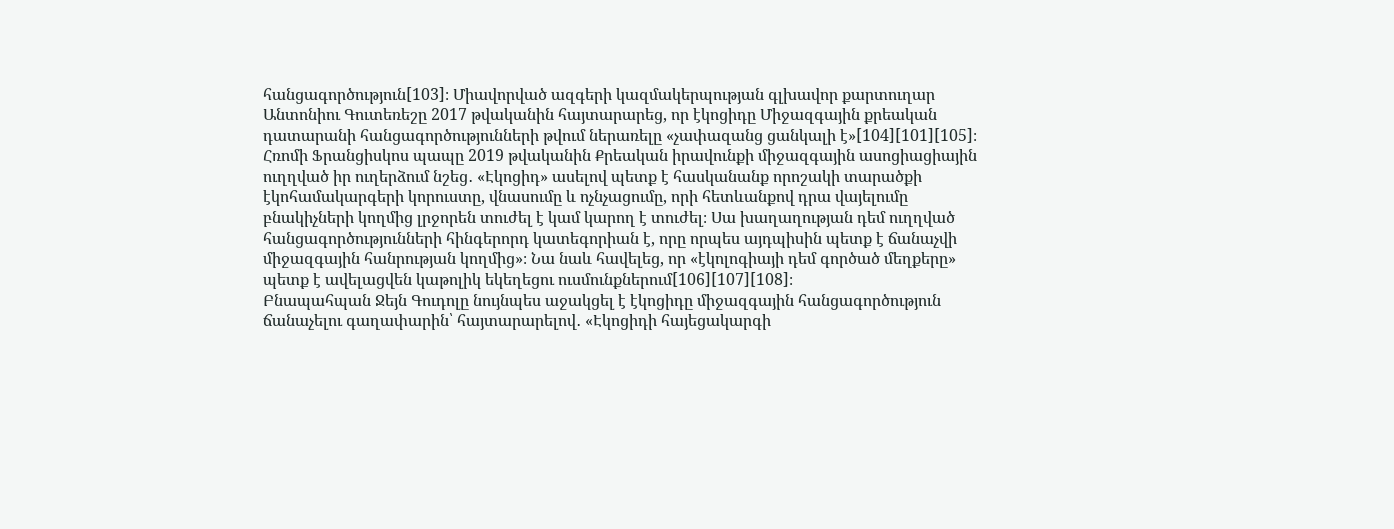հանցագործություն[103]։ Միավորված ազգերի կազմակերպության գլխավոր քարտուղար Անտոնիու Գուտեռեշը 2017 թվականին հայտարարեց, որ էկոցիդը Միջազգային քրեական դատարանի հանցագործությունների թվում ներառելը «չափազանց ցանկալի է»[104][101][105]։ Հռոմի Ֆրանցիսկոս պապը 2019 թվականին Քրեական իրավունքի միջազգային ասոցիացիային ուղղված իր ուղերձում նշեց․ «Էկոցիդ» ասելով պետք է հասկանանք որոշակի տարածքի էկոհամակարգերի կորուստը, վնասումը և ոչնչացումը, որի հետևանքով դրա վայելումը բնակիչների կողմից լրջորեն տուժել է կամ կարող է տուժել։ Սա խաղաղության դեմ ուղղված հանցագործությունների հինգերորդ կատեգորիան է, որը որպես այդպիսին պետք է ճանաչվի միջազգային հանրության կողմից»։ Նա նաև հավելեց, որ «էկոլոգիայի դեմ գործած մեղքերը» պետք է ավելացվեն կաթոլիկ եկեղեցու ուսմունքներում[106][107][108]։
Բնապահպան Ջեյն Գուդոլը նույնպես աջակցել է էկոցիդը միջազգային հանցագործություն ճանաչելու գաղափարին՝ հայտարարելով․ «Էկոցիդի հայեցակարգի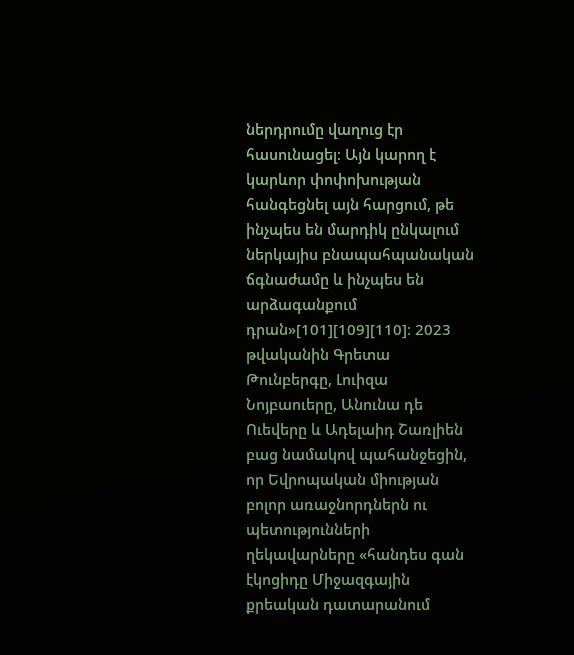ներդրումը վաղուց էր հասունացել։ Այն կարող է կարևոր փոփոխության հանգեցնել այն հարցում, թե ինչպես են մարդիկ ընկալում ներկայիս բնապահպանական ճգնաժամը և ինչպես են արձագանքում դրան»[101][109][110]։ 2023 թվականին Գրետա Թունբերգը, Լուիզա Նոյբաուերը, Անունա դե Ուեվերը և Ադելաիդ Շառլիեն բաց նամակով պահանջեցին, որ Եվրոպական միության բոլոր առաջնորդներն ու պետությունների ղեկավարները «հանդես գան էկոցիդը Միջազգային քրեական դատարանում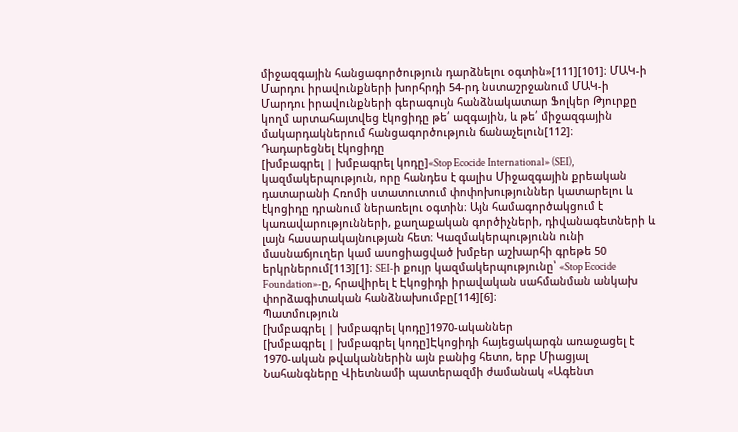միջազգային հանցագործություն դարձնելու օգտին»[111][101]։ ՄԱԿ-ի Մարդու իրավունքների խորհրդի 54-րդ նստաշրջանում ՄԱԿ-ի Մարդու իրավունքների գերագույն հանձնակատար Ֆոլկեր Թյուրքը կողմ արտահայտվեց էկոցիդը թե՛ ազգային, և թե՛ միջազգային մակարդակներում հանցագործություն ճանաչելուն[112]։
Դադարեցնել էկոցիդը
[խմբագրել | խմբագրել կոդը]«Stop Ecocide International» (SEI), կազմակերպություն, որը հանդես է գալիս Միջազգային քրեական դատարանի Հռոմի ստատուտում փոփոխություններ կատարելու և էկոցիդը դրանում ներառելու օգտին։ Այն համագործակցում է կառավարությունների, քաղաքական գործիչների, դիվանագետների և լայն հասարակայնության հետ։ Կազմակերպությունն ունի մասնաճյուղեր կամ ասոցիացված խմբեր աշխարհի գրեթե 50 երկրներում[113][1]։ SEI-ի քույր կազմակերպությունը՝ «Stop Ecocide Foundation»-ը, հրավիրել է Էկոցիդի իրավական սահմանման անկախ փորձագիտական հանձնախումբը[114][6]։
Պատմություն
[խմբագրել | խմբագրել կոդը]1970-ականներ
[խմբագրել | խմբագրել կոդը]Էկոցիդի հայեցակարգն առաջացել է 1970-ական թվականներին այն բանից հետո, երբ Միացյալ Նահանգները Վիետնամի պատերազմի ժամանակ «Ագենտ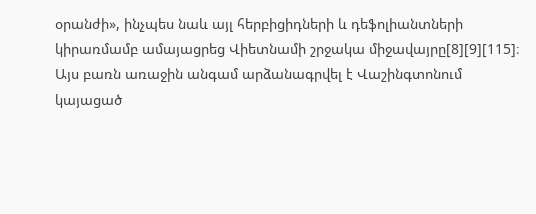օրանժի», ինչպես նաև այլ հերբիցիդների և դեֆոլիանտների կիրառմամբ ամայացրեց Վիետնամի շրջակա միջավայրը[8][9][115]։ Այս բառն առաջին անգամ արձանագրվել է Վաշինգտոնում կայացած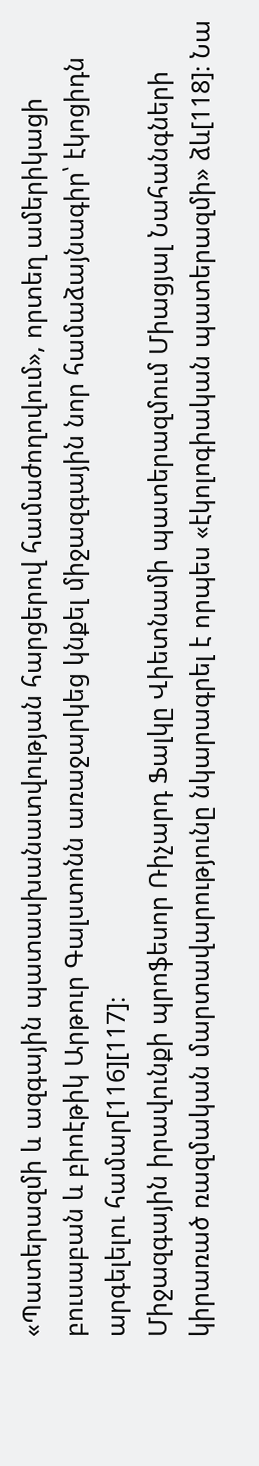«Պատերազմի և ազգային պատասխանատվության հարցերով համաժողովում», որտեղ ամերիկացի բուսաբան և բիոէթիկ Արթուր Գալստոնն առաջարկեց կնքել միջազգային նոր համաձայնագիր՝ էկոցիդն արգելելու համար[116][117]։
Միջազգային իրավունքի պրոֆեսոր Ռիչարդ Ֆալկը Վիետնամի պատերազմում Միացյալ Նահանգների կիրառած ռազմական մարտավարությունը նկարագրել է որպես «էկոլոգիական պատերազմի» ձև[118]։ Նա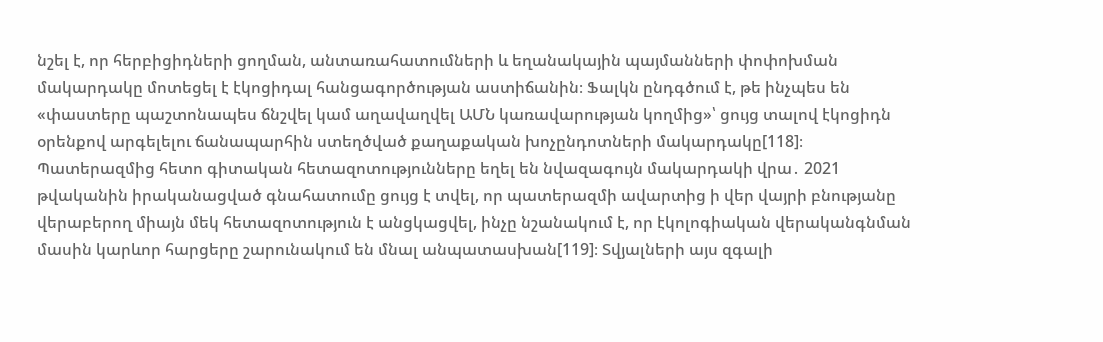նշել է, որ հերբիցիդների ցողման, անտառահատումների և եղանակային պայմանների փոփոխման մակարդակը մոտեցել է էկոցիդալ հանցագործության աստիճանին։ Ֆալկն ընդգծում է, թե ինչպես են «փաստերը պաշտոնապես ճնշվել կամ աղավաղվել ԱՄՆ կառավարության կողմից»՝ ցույց տալով էկոցիդն օրենքով արգելելու ճանապարհին ստեղծված քաղաքական խոչընդոտների մակարդակը[118]։
Պատերազմից հետո գիտական հետազոտությունները եղել են նվազագույն մակարդակի վրա․ 2021 թվականին իրականացված գնահատումը ցույց է տվել, որ պատերազմի ավարտից ի վեր վայրի բնությանը վերաբերող միայն մեկ հետազոտություն է անցկացվել, ինչը նշանակում է, որ էկոլոգիական վերականգնման մասին կարևոր հարցերը շարունակում են մնալ անպատասխան[119]։ Տվյալների այս զգալի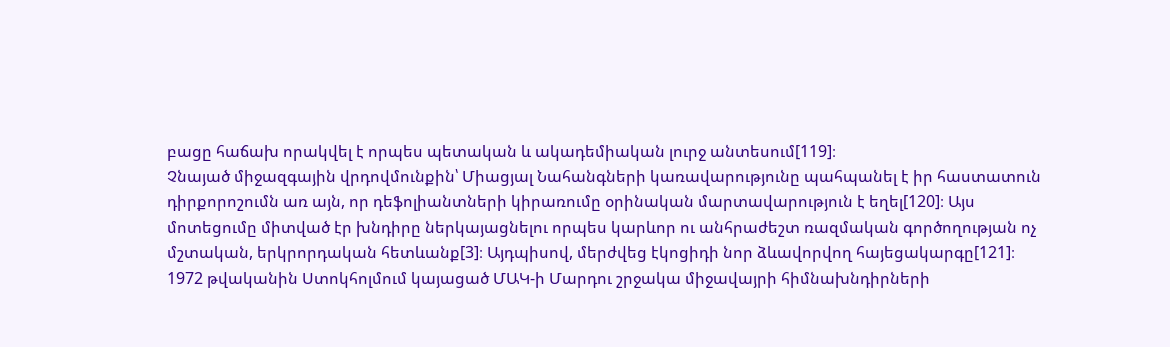բացը հաճախ որակվել է որպես պետական և ակադեմիական լուրջ անտեսում[119]։
Չնայած միջազգային վրդովմունքին՝ Միացյալ Նահանգների կառավարությունը պահպանել է իր հաստատուն դիրքորոշումն առ այն, որ դեֆոլիանտների կիրառումը օրինական մարտավարություն է եղել[120]։ Այս մոտեցումը միտված էր խնդիրը ներկայացնելու որպես կարևոր ու անհրաժեշտ ռազմական գործողության ոչ մշտական, երկրորդական հետևանք[3]։ Այդպիսով, մերժվեց էկոցիդի նոր ձևավորվող հայեցակարգը[121]։
1972 թվականին Ստոկհոլմում կայացած ՄԱԿ-ի Մարդու շրջակա միջավայրի հիմնախնդիրների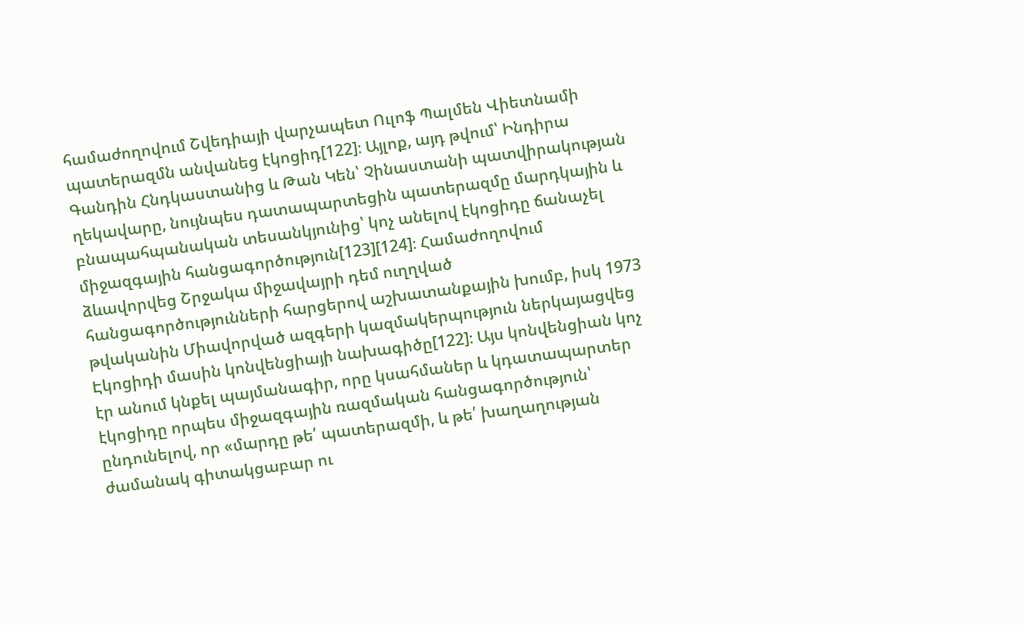համաժողովում Շվեդիայի վարչապետ Ուլոֆ Պալմեն Վիետնամի պատերազմն անվանեց էկոցիդ[122]։ Այլոք, այդ թվում՝ Ինդիրա Գանդին Հնդկաստանից և Թան Կեն՝ Չինաստանի պատվիրակության ղեկավարը, նույնպես դատապարտեցին պատերազմը մարդկային և բնապահպանական տեսանկյունից՝ կոչ անելով էկոցիդը ճանաչել միջազգային հանցագործություն[123][124]։ Համաժողովում ձևավորվեց Շրջակա միջավայրի դեմ ուղղված հանցագործությունների հարցերով աշխատանքային խումբ, իսկ 1973 թվականին Միավորված ազգերի կազմակերպություն ներկայացվեց Էկոցիդի մասին կոնվենցիայի նախագիծը[122]։ Այս կոնվենցիան կոչ էր անում կնքել պայմանագիր, որը կսահմաներ և կդատապարտեր էկոցիդը որպես միջազգային ռազմական հանցագործություն՝ ընդունելով, որ «մարդը թե՛ պատերազմի, և թե՛ խաղաղության ժամանակ գիտակցաբար ու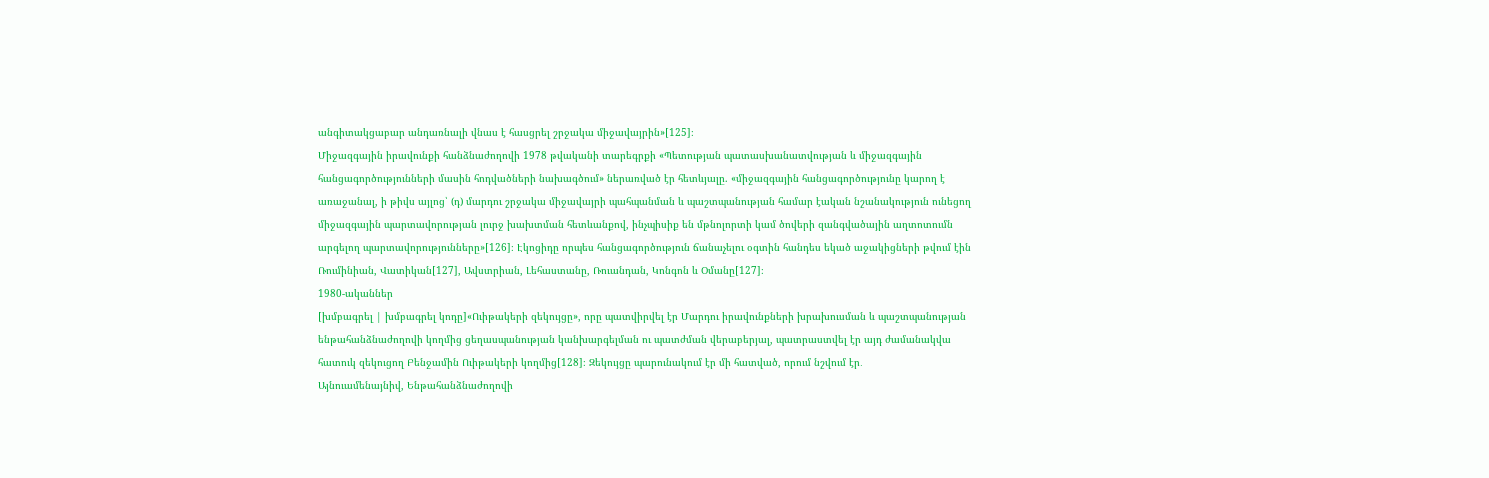անգիտակցաբար անդառնալի վնաս է հասցրել շրջակա միջավայրին»[125]։
Միջազգային իրավունքի հանձնաժողովի 1978 թվականի տարեգրքի «Պետության պատասխանատվության և միջազգային հանցագործությունների մասին հոդվածների նախագծում» ներառված էր հետևյալը. «միջազգային հանցագործությունը կարող է առաջանալ, ի թիվս այլոց՝ (դ) մարդու շրջակա միջավայրի պահպանման և պաշտպանության համար էական նշանակություն ունեցող միջազգային պարտավորության լուրջ խախտման հետևանքով, ինչպիսիք են մթնոլորտի կամ ծովերի զանգվածային աղտոտումն արգելող պարտավորությունները»[126]։ Էկոցիդը որպես հանցագործություն ճանաչելու օգտին հանդես եկած աջակիցների թվում էին Ռումինիան, Վատիկան[127], Ավստրիան, Լեհաստանը, Ռուանդան, Կոնգոն և Օմանը[127]։
1980-ականներ
[խմբագրել | խմբագրել կոդը]«Ուիթակերի զեկույցը», որը պատվիրվել էր Մարդու իրավունքների խրախուսման և պաշտպանության ենթահանձնաժողովի կողմից ցեղասպանության կանխարգելման ու պատժման վերաբերյալ, պատրաստվել էր այդ ժամանակվա հատուկ զեկուցող Բենջամին Ուիթակերի կողմից[128]։ Զեկույցը պարունակում էր մի հատված, որում նշվում էր․
Այնուամենայնիվ, Ենթահանձնաժողովի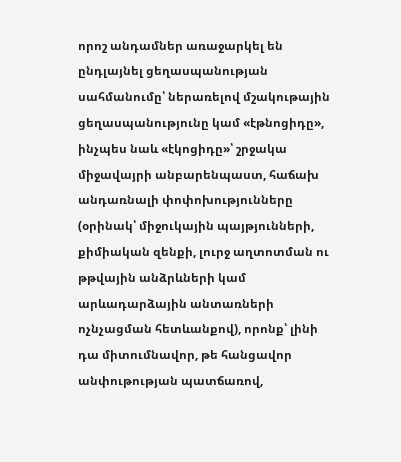որոշ անդամներ առաջարկել են ընդլայնել ցեղասպանության սահմանումը՝ ներառելով մշակութային ցեղասպանությունը կամ «էթնոցիդը», ինչպես նաև «էկոցիդը»՝ շրջակա միջավայրի անբարենպաստ, հաճախ անդառնալի փոփոխությունները (օրինակ՝ միջուկային պայթյունների, քիմիական զենքի, լուրջ աղտոտման ու թթվային անձրևների կամ արևադարձային անտառների ոչնչացման հետևանքով), որոնք՝ լինի դա միտումնավոր, թե հանցավոր անփութության պատճառով,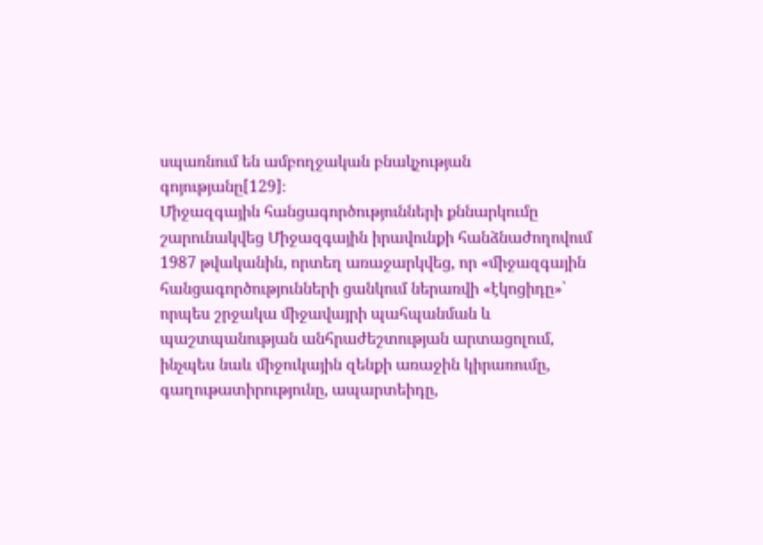սպառնում են ամբողջական բնակչության գոյությանը[129]։
Միջազգային հանցագործությունների քննարկումը շարունակվեց Միջազգային իրավունքի հանձնաժողովում 1987 թվականին, որտեղ առաջարկվեց, որ «միջազգային հանցագործությունների ցանկում ներառվի «էկոցիդը»՝ որպես շրջակա միջավայրի պահպանման և պաշտպանության անհրաժեշտության արտացոլում, ինչպես նաև միջուկային զենքի առաջին կիրառումը, գաղութատիրությունը, ապարտեիդը,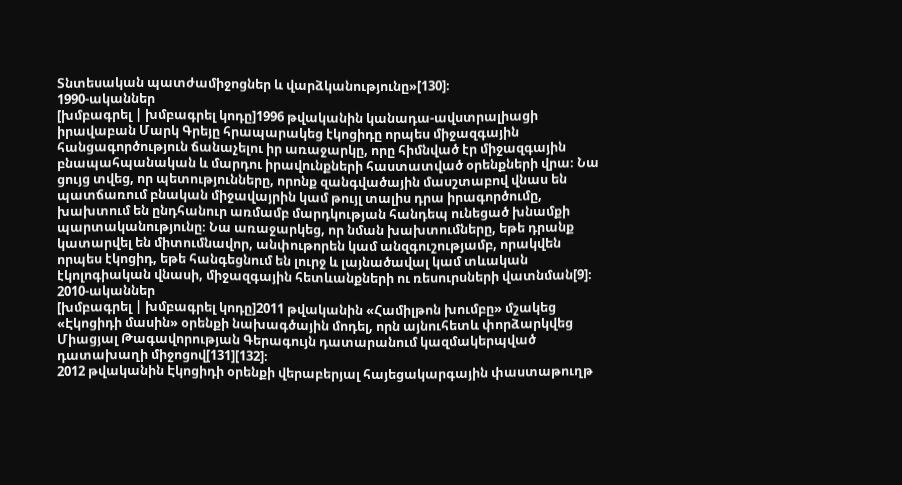Տնտեսական պատժամիջոցներ և վարձկանությունը»[130]։
1990-ականներ
[խմբագրել | խմբագրել կոդը]1996 թվականին կանադա-ավստրալիացի իրավաբան Մարկ Գրեյը հրապարակեց էկոցիդը որպես միջազգային հանցագործություն ճանաչելու իր առաջարկը, որը հիմնված էր միջազգային բնապահպանական և մարդու իրավունքների հաստատված օրենքների վրա։ Նա ցույց տվեց, որ պետությունները, որոնք զանգվածային մասշտաբով վնաս են պատճառում բնական միջավայրին կամ թույլ տալիս դրա իրագործումը, խախտում են ընդհանուր առմամբ մարդկության հանդեպ ունեցած խնամքի պարտականությունը։ Նա առաջարկեց, որ նման խախտումները, եթե դրանք կատարվել են միտումնավոր, անփութորեն կամ անզգուշությամբ, որակվեն որպես էկոցիդ, եթե հանգեցնում են լուրջ և լայնածավալ կամ տևական էկոլոգիական վնասի, միջազգային հետևանքների ու ռեսուրսների վատնման[9]։
2010-ականներ
[խմբագրել | խմբագրել կոդը]2011 թվականին «Համիլթոն խումբը» մշակեց «Էկոցիդի մասին» օրենքի նախագծային մոդել, որն այնուհետև փորձարկվեց Միացյալ Թագավորության Գերագույն դատարանում կազմակերպված դատախաղի միջոցով[131][132]։
2012 թվականին Էկոցիդի օրենքի վերաբերյալ հայեցակարգային փաստաթուղթ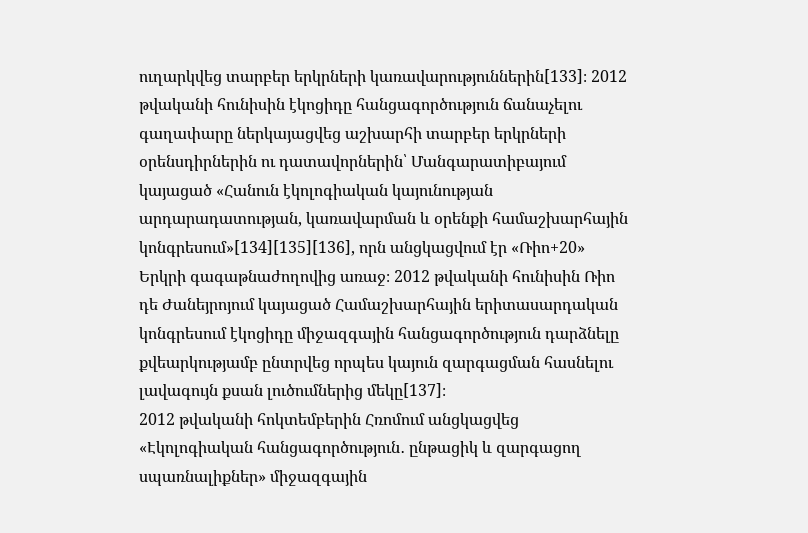ուղարկվեց տարբեր երկրների կառավարություններին[133]։ 2012 թվականի հունիսին էկոցիդը հանցագործություն ճանաչելու գաղափարը ներկայացվեց աշխարհի տարբեր երկրների օրենսդիրներին ու դատավորներին՝ Մանգարատիբայում կայացած «Հանուն էկոլոգիական կայունության արդարադատության, կառավարման և օրենքի համաշխարհային կոնգրեսում»[134][135][136], որն անցկացվում էր «Ռիո+20» Երկրի գագաթնաժողովից առաջ։ 2012 թվականի հունիսին Ռիո դե Ժանեյրոյում կայացած Համաշխարհային երիտասարդական կոնգրեսում էկոցիդը միջազգային հանցագործություն դարձնելը քվեարկությամբ ընտրվեց որպես կայուն զարգացման հասնելու լավագույն քսան լուծումներից մեկը[137]։
2012 թվականի հոկտեմբերին Հռոմում անցկացվեց «Էկոլոգիական հանցագործություն․ ընթացիկ և զարգացող սպառնալիքներ» միջազգային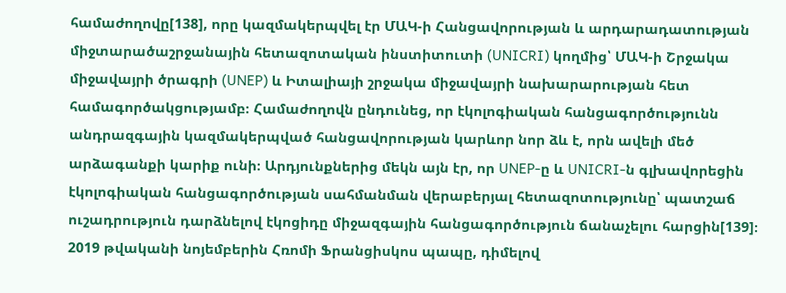համաժողովը[138], որը կազմակերպվել էր ՄԱԿ-ի Հանցավորության և արդարադատության միջտարածաշրջանային հետազոտական ինստիտուտի (UNICRI) կողմից՝ ՄԱԿ-ի Շրջակա միջավայրի ծրագրի (UNEP) և Իտալիայի շրջակա միջավայրի նախարարության հետ համագործակցությամբ։ Համաժողովն ընդունեց, որ էկոլոգիական հանցագործությունն անդրազգային կազմակերպված հանցավորության կարևոր նոր ձև է, որն ավելի մեծ արձագանքի կարիք ունի։ Արդյունքներից մեկն այն էր, որ UNEP-ը և UNICRI-ն գլխավորեցին էկոլոգիական հանցագործության սահմանման վերաբերյալ հետազոտությունը՝ պատշաճ ուշադրություն դարձնելով էկոցիդը միջազգային հանցագործություն ճանաչելու հարցին[139]։
2019 թվականի նոյեմբերին Հռոմի Ֆրանցիսկոս պապը, դիմելով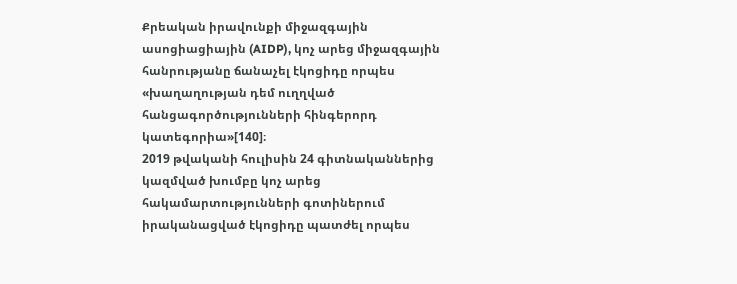Քրեական իրավունքի միջազգային ասոցիացիային (AIDP), կոչ արեց միջազգային հանրությանը ճանաչել էկոցիդը որպես «խաղաղության դեմ ուղղված հանցագործությունների հինգերորդ կատեգորիա»[140]։
2019 թվականի հուլիսին 24 գիտնականներից կազմված խումբը կոչ արեց հակամարտությունների գոտիներում իրականացված էկոցիդը պատժել որպես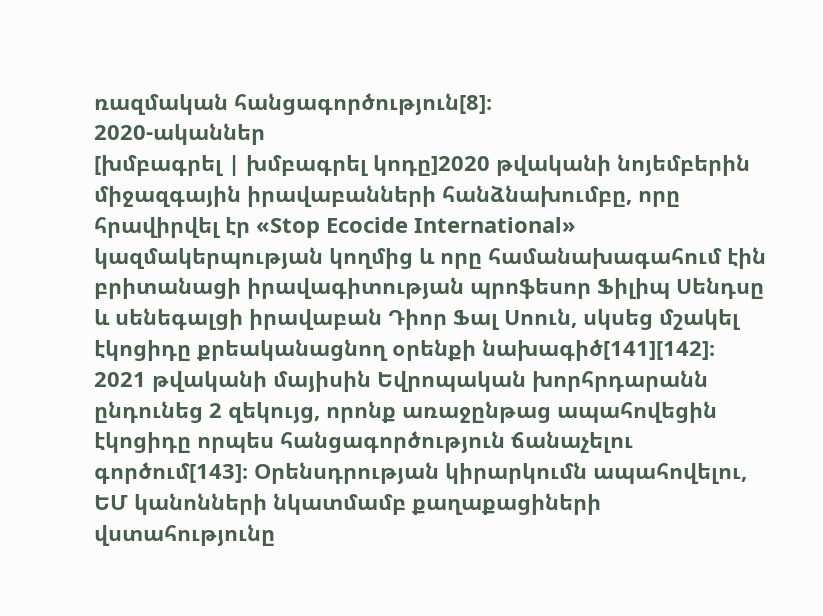ռազմական հանցագործություն[8]։
2020-ականներ
[խմբագրել | խմբագրել կոդը]2020 թվականի նոյեմբերին միջազգային իրավաբանների հանձնախումբը, որը հրավիրվել էր «Stop Ecocide International» կազմակերպության կողմից և որը համանախագահում էին բրիտանացի իրավագիտության պրոֆեսոր Ֆիլիպ Սենդսը և սենեգալցի իրավաբան Դիոր Ֆալ Սոուն, սկսեց մշակել էկոցիդը քրեականացնող օրենքի նախագիծ[141][142]։
2021 թվականի մայիսին Եվրոպական խորհրդարանն ընդունեց 2 զեկույց, որոնք առաջընթաց ապահովեցին էկոցիդը որպես հանցագործություն ճանաչելու գործում[143]։ Օրենսդրության կիրարկումն ապահովելու, ԵՄ կանոնների նկատմամբ քաղաքացիների վստահությունը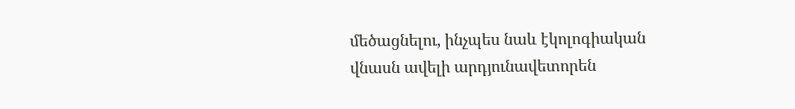մեծացնելու, ինչպես նաև էկոլոգիական վնասն ավելի արդյունավետորեն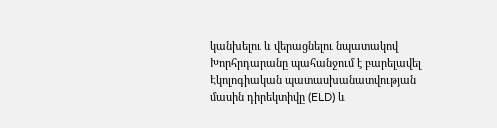կանխելու և վերացնելու նպատակով Խորհրդարանը պահանջում է բարելավել Էկոլոգիական պատասխանատվության մասին դիրեկտիվը (ELD) և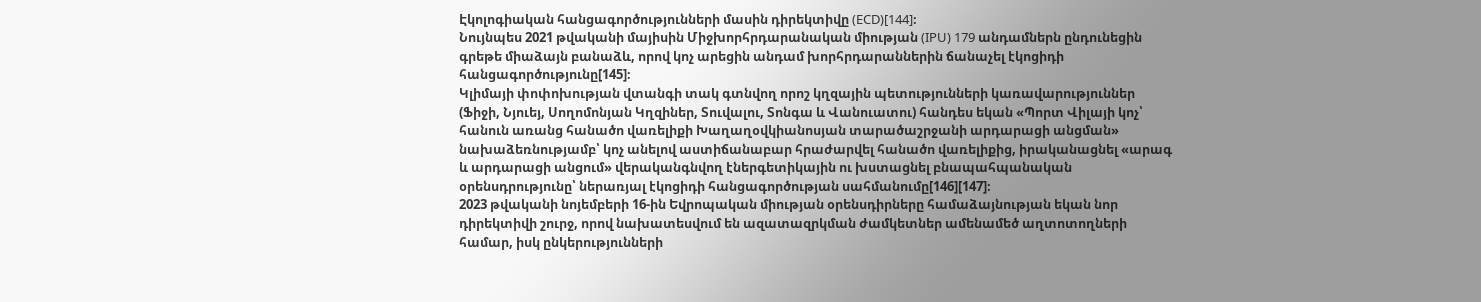Էկոլոգիական հանցագործությունների մասին դիրեկտիվը (ECD)[144]։
Նույնպես 2021 թվականի մայիսին Միջխորհրդարանական միության (IPU) 179 անդամներն ընդունեցին գրեթե միաձայն բանաձև, որով կոչ արեցին անդամ խորհրդարաններին ճանաչել էկոցիդի հանցագործությունը[145]։
Կլիմայի փոփոխության վտանգի տակ գտնվող որոշ կղզային պետությունների կառավարություններ (Ֆիջի, Նյուեյ, Սողոմոնյան Կղզիներ, Տուվալու, Տոնգա և Վանուատու) հանդես եկան «Պորտ Վիլայի կոչ՝ հանուն առանց հանածո վառելիքի Խաղաղօվկիանոսյան տարածաշրջանի արդարացի անցման» նախաձեռնությամբ՝ կոչ անելով աստիճանաբար հրաժարվել հանածո վառելիքից, իրականացնել «արագ և արդարացի անցում» վերականգնվող էներգետիկային ու խստացնել բնապահպանական օրենսդրությունը՝ ներառյալ էկոցիդի հանցագործության սահմանումը[146][147]։
2023 թվականի նոյեմբերի 16-ին Եվրոպական միության օրենսդիրները համաձայնության եկան նոր դիրեկտիվի շուրջ, որով նախատեսվում են ազատազրկման ժամկետներ ամենամեծ աղտոտողների համար, իսկ ընկերությունների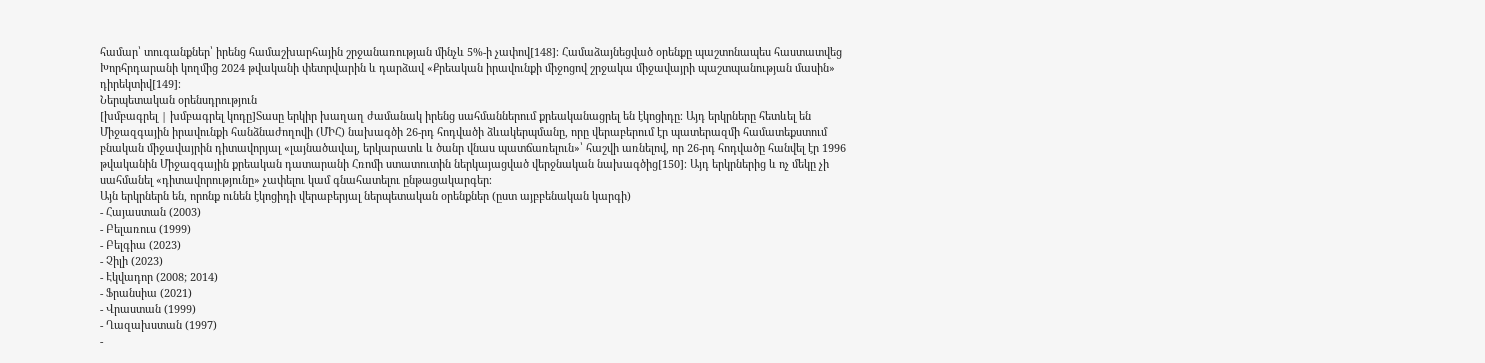համար՝ տուգանքներ՝ իրենց համաշխարհային շրջանառության մինչև 5%-ի չափով[148]։ Համաձայնեցված օրենքը պաշտոնապես հաստատվեց Խորհրդարանի կողմից 2024 թվականի փետրվարին և դարձավ «Քրեական իրավունքի միջոցով շրջակա միջավայրի պաշտպանության մասին» դիրեկտիվ[149]։
Ներպետական օրենսդրություն
[խմբագրել | խմբագրել կոդը]Տասը երկիր խաղաղ ժամանակ իրենց սահմաններում քրեականացրել են էկոցիդը։ Այդ երկրները հետևել են Միջազգային իրավունքի հանձնաժողովի (ՄԻՀ) նախագծի 26-րդ հոդվածի ձևակերպմանը, որը վերաբերում էր պատերազմի համատեքստում բնական միջավայրին դիտավորյալ «լայնածավալ, երկարատև և ծանր վնաս պատճառելուն»՝ հաշվի առնելով, որ 26-րդ հոդվածը հանվել էր 1996 թվականին Միջազգային քրեական դատարանի Հռոմի ստատուտին ներկայացված վերջնական նախագծից[150]։ Այդ երկրներից և ոչ մեկը չի սահմանել «դիտավորությունը» չափելու կամ գնահատելու ընթացակարգեր։
Այն երկրներն են, որոնք ունեն էկոցիդի վերաբերյալ ներպետական օրենքներ (ըստ այբբենական կարգի)
- Հայաստան (2003)
- Բելառուս (1999)
- Բելգիա (2023)
- Չիլի (2023)
- Էկվադոր (2008; 2014)
- Ֆրանսիա (2021)
- Վրաստան (1999)
- Ղազախստան (1997)
-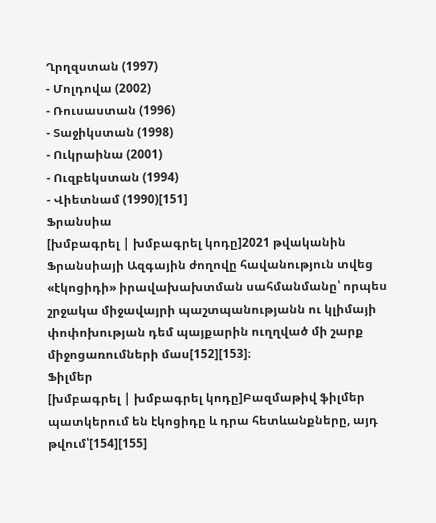Ղրղզստան (1997)
- Մոլդովա (2002)
- Ռուսաստան (1996)
- Տաջիկստան (1998)
- Ուկրաինա (2001)
- Ուզբեկստան (1994)
- Վիետնամ (1990)[151]
Ֆրանսիա
[խմբագրել | խմբագրել կոդը]2021 թվականին Ֆրանսիայի Ազգային ժողովը հավանություն տվեց «էկոցիդի» իրավախախտման սահմանմանը՝ որպես շրջակա միջավայրի պաշտպանությանն ու կլիմայի փոփոխության դեմ պայքարին ուղղված մի շարք միջոցառումների մաս[152][153]։
Ֆիլմեր
[խմբագրել | խմբագրել կոդը]Բազմաթիվ ֆիլմեր պատկերում են էկոցիդը և դրա հետևանքները, այդ թվում՝[154][155]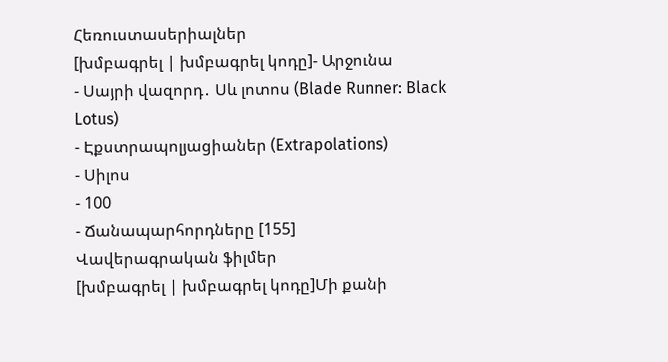Հեռուստասերիալներ
[խմբագրել | խմբագրել կոդը]- Արջունա
- Սայրի վազորդ․ Սև լոտոս (Blade Runner: Black Lotus)
- Էքստրապոլյացիաներ (Extrapolations)
- Սիլոս
- 100
- Ճանապարհորդները [155]
Վավերագրական ֆիլմեր
[խմբագրել | խմբագրել կոդը]Մի քանի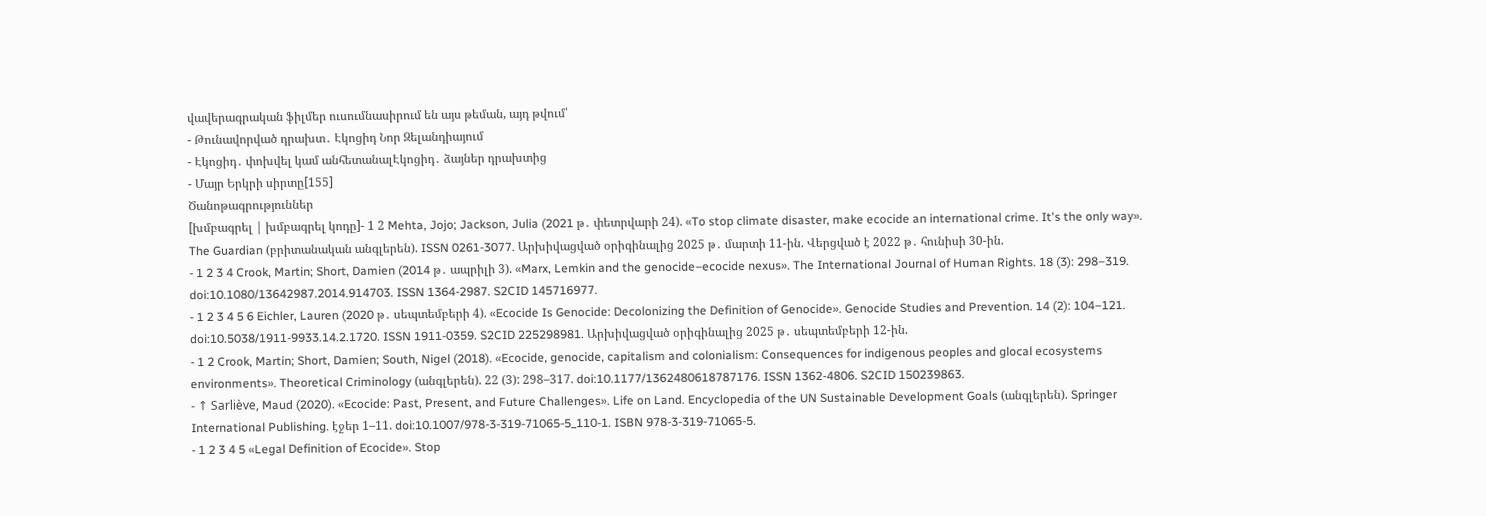վավերագրական ֆիլմեր ուսումնասիրում են այս թեման, այդ թվում՝
- Թունավորված դրախտ․ Էկոցիդ Նոր Զելանդիայում
- Էկոցիդ․ փոխվել կամ անհետանալԷկոցիդ․ ձայներ դրախտից
- Մայր Երկրի սիրտը[155]
Ծանոթագրություններ
[խմբագրել | խմբագրել կոդը]- 1 2 Mehta, Jojo; Jackson, Julia (2021 թ․ փետրվարի 24). «To stop climate disaster, make ecocide an international crime. It's the only way». The Guardian (բրիտանական անգլերեն). ISSN 0261-3077. Արխիվացված օրիգինալից 2025 թ․ մարտի 11-ին. Վերցված է 2022 թ․ հունիսի 30-ին.
- 1 2 3 4 Crook, Martin; Short, Damien (2014 թ․ ապրիլի 3). «Marx, Lemkin and the genocide–ecocide nexus». The International Journal of Human Rights. 18 (3): 298–319. doi:10.1080/13642987.2014.914703. ISSN 1364-2987. S2CID 145716977.
- 1 2 3 4 5 6 Eichler, Lauren (2020 թ․ սեպտեմբերի 4). «Ecocide Is Genocide: Decolonizing the Definition of Genocide». Genocide Studies and Prevention. 14 (2): 104–121. doi:10.5038/1911-9933.14.2.1720. ISSN 1911-0359. S2CID 225298981. Արխիվացված օրիգինալից 2025 թ․ սեպտեմբերի 12-ին.
- 1 2 Crook, Martin; Short, Damien; South, Nigel (2018). «Ecocide, genocide, capitalism and colonialism: Consequences for indigenous peoples and glocal ecosystems environments». Theoretical Criminology (անգլերեն). 22 (3): 298–317. doi:10.1177/1362480618787176. ISSN 1362-4806. S2CID 150239863.
- ↑ Sarliève, Maud (2020). «Ecocide: Past, Present, and Future Challenges». Life on Land. Encyclopedia of the UN Sustainable Development Goals (անգլերեն). Springer International Publishing. էջեր 1–11. doi:10.1007/978-3-319-71065-5_110-1. ISBN 978-3-319-71065-5.
- 1 2 3 4 5 «Legal Definition of Ecocide». Stop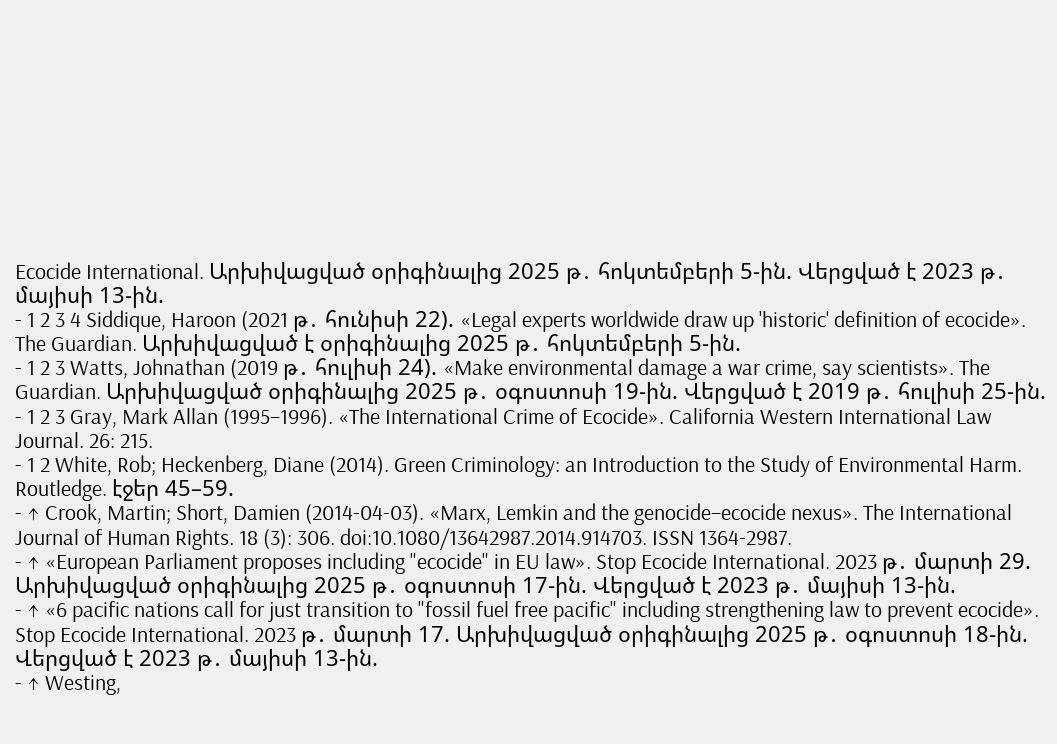Ecocide International. Արխիվացված օրիգինալից 2025 թ․ հոկտեմբերի 5-ին. Վերցված է 2023 թ․ մայիսի 13-ին.
- 1 2 3 4 Siddique, Haroon (2021 թ․ հունիսի 22). «Legal experts worldwide draw up 'historic' definition of ecocide». The Guardian. Արխիվացված է օրիգինալից 2025 թ․ հոկտեմբերի 5-ին.
- 1 2 3 Watts, Johnathan (2019 թ․ հուլիսի 24). «Make environmental damage a war crime, say scientists». The Guardian. Արխիվացված օրիգինալից 2025 թ․ օգոստոսի 19-ին. Վերցված է 2019 թ․ հուլիսի 25-ին.
- 1 2 3 Gray, Mark Allan (1995–1996). «The International Crime of Ecocide». California Western International Law Journal. 26: 215.
- 1 2 White, Rob; Heckenberg, Diane (2014). Green Criminology: an Introduction to the Study of Environmental Harm. Routledge. էջեր 45–59.
- ↑ Crook, Martin; Short, Damien (2014-04-03). «Marx, Lemkin and the genocide–ecocide nexus». The International Journal of Human Rights. 18 (3): 306. doi:10.1080/13642987.2014.914703. ISSN 1364-2987.
- ↑ «European Parliament proposes including "ecocide" in EU law». Stop Ecocide International. 2023 թ․ մարտի 29. Արխիվացված օրիգինալից 2025 թ․ օգոստոսի 17-ին. Վերցված է 2023 թ․ մայիսի 13-ին.
- ↑ «6 pacific nations call for just transition to "fossil fuel free pacific" including strengthening law to prevent ecocide». Stop Ecocide International. 2023 թ․ մարտի 17. Արխիվացված օրիգինալից 2025 թ․ օգոստոսի 18-ին. Վերցված է 2023 թ․ մայիսի 13-ին.
- ↑ Westing,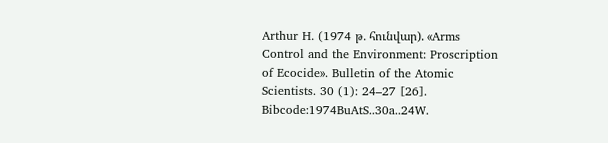Arthur H. (1974 թ․ հունվար). «Arms Control and the Environment: Proscription of Ecocide». Bulletin of the Atomic Scientists. 30 (1): 24–27 [26]. Bibcode:1974BuAtS..30a..24W.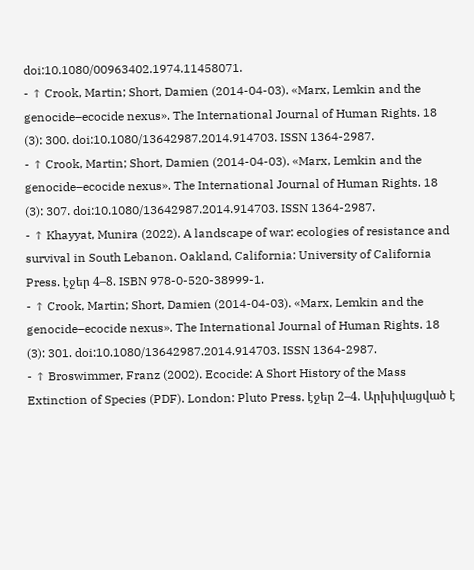doi:10.1080/00963402.1974.11458071.
- ↑ Crook, Martin; Short, Damien (2014-04-03). «Marx, Lemkin and the genocide–ecocide nexus». The International Journal of Human Rights. 18 (3): 300. doi:10.1080/13642987.2014.914703. ISSN 1364-2987.
- ↑ Crook, Martin; Short, Damien (2014-04-03). «Marx, Lemkin and the genocide–ecocide nexus». The International Journal of Human Rights. 18 (3): 307. doi:10.1080/13642987.2014.914703. ISSN 1364-2987.
- ↑ Khayyat, Munira (2022). A landscape of war: ecologies of resistance and survival in South Lebanon. Oakland, California: University of California Press. էջեր 4–8. ISBN 978-0-520-38999-1.
- ↑ Crook, Martin; Short, Damien (2014-04-03). «Marx, Lemkin and the genocide–ecocide nexus». The International Journal of Human Rights. 18 (3): 301. doi:10.1080/13642987.2014.914703. ISSN 1364-2987.
- ↑ Broswimmer, Franz (2002). Ecocide: A Short History of the Mass Extinction of Species (PDF). London: Pluto Press. էջեր 2–4. Արխիվացված է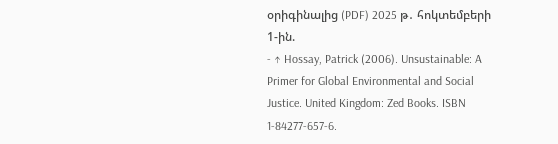օրիգինալից (PDF) 2025 թ․ հոկտեմբերի 1-ին.
- ↑ Hossay, Patrick (2006). Unsustainable: A Primer for Global Environmental and Social Justice. United Kingdom: Zed Books. ISBN 1-84277-657-6.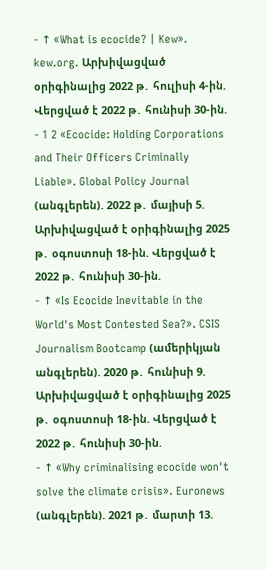- ↑ «What is ecocide? | Kew». kew.org. Արխիվացված օրիգինալից 2022 թ․ հուլիսի 4-ին. Վերցված է 2022 թ․ հունիսի 30-ին.
- 1 2 «Ecocide: Holding Corporations and Their Officers Criminally Liable». Global Policy Journal (անգլերեն). 2022 թ․ մայիսի 5. Արխիվացված է օրիգինալից 2025 թ․ օգոստոսի 18-ին. Վերցված է 2022 թ․ հունիսի 30-ին.
- ↑ «Is Ecocide Inevitable in the World's Most Contested Sea?». CSIS Journalism Bootcamp (ամերիկյան անգլերեն). 2020 թ․ հունիսի 9. Արխիվացված է օրիգինալից 2025 թ․ օգոստոսի 18-ին. Վերցված է 2022 թ․ հունիսի 30-ին.
- ↑ «Why criminalising ecocide won't solve the climate crisis». Euronews (անգլերեն). 2021 թ․ մարտի 13.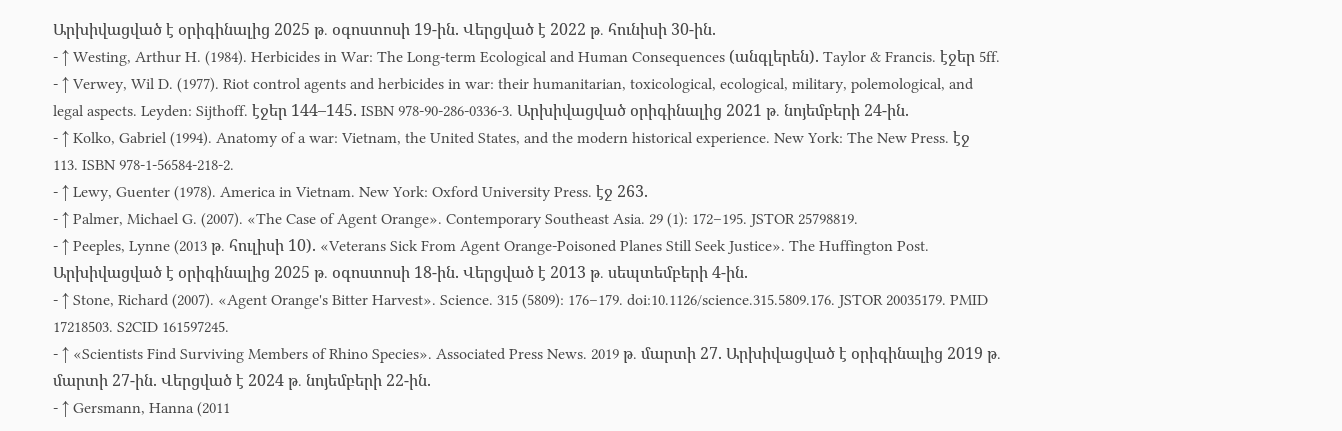Արխիվացված է օրիգինալից 2025 թ․ օգոստոսի 19-ին. Վերցված է 2022 թ․ հունիսի 30-ին.
- ↑ Westing, Arthur H. (1984). Herbicides in War: The Long-term Ecological and Human Consequences (անգլերեն). Taylor & Francis. էջեր 5ff.
- ↑ Verwey, Wil D. (1977). Riot control agents and herbicides in war: their humanitarian, toxicological, ecological, military, polemological, and legal aspects. Leyden: Sijthoff. էջեր 144–145. ISBN 978-90-286-0336-3. Արխիվացված օրիգինալից 2021 թ․ նոյեմբերի 24-ին.
- ↑ Kolko, Gabriel (1994). Anatomy of a war: Vietnam, the United States, and the modern historical experience. New York: The New Press. էջ 113. ISBN 978-1-56584-218-2.
- ↑ Lewy, Guenter (1978). America in Vietnam. New York: Oxford University Press. էջ 263.
- ↑ Palmer, Michael G. (2007). «The Case of Agent Orange». Contemporary Southeast Asia. 29 (1): 172–195. JSTOR 25798819.
- ↑ Peeples, Lynne (2013 թ․ հուլիսի 10). «Veterans Sick From Agent Orange-Poisoned Planes Still Seek Justice». The Huffington Post. Արխիվացված է օրիգինալից 2025 թ․ օգոստոսի 18-ին. Վերցված է 2013 թ․ սեպտեմբերի 4-ին.
- ↑ Stone, Richard (2007). «Agent Orange's Bitter Harvest». Science. 315 (5809): 176–179. doi:10.1126/science.315.5809.176. JSTOR 20035179. PMID 17218503. S2CID 161597245.
- ↑ «Scientists Find Surviving Members of Rhino Species». Associated Press News. 2019 թ․ մարտի 27. Արխիվացված է օրիգինալից 2019 թ․ մարտի 27-ին. Վերցված է 2024 թ․ նոյեմբերի 22-ին.
- ↑ Gersmann, Hanna (2011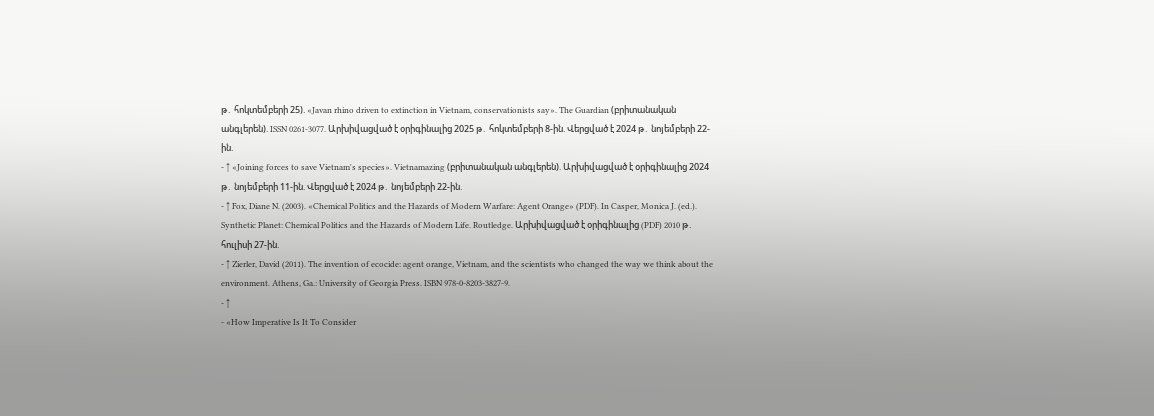թ․ հոկտեմբերի 25). «Javan rhino driven to extinction in Vietnam, conservationists say». The Guardian (բրիտանական անգլերեն). ISSN 0261-3077. Արխիվացված է օրիգինալից 2025 թ․ հոկտեմբերի 8-ին. Վերցված է 2024 թ․ նոյեմբերի 22-ին.
- ↑ «Joining forces to save Vietnam's species». Vietnamazing (բրիտանական անգլերեն). Արխիվացված է օրիգինալից 2024 թ․ նոյեմբերի 11-ին. Վերցված է 2024 թ․ նոյեմբերի 22-ին.
- ↑ Fox, Diane N. (2003). «Chemical Politics and the Hazards of Modern Warfare: Agent Orange» (PDF). In Casper, Monica J. (ed.). Synthetic Planet: Chemical Politics and the Hazards of Modern Life. Routledge. Արխիվացված է օրիգինալից (PDF) 2010 թ․ հուլիսի 27-ին.
- ↑ Zierler, David (2011). The invention of ecocide: agent orange, Vietnam, and the scientists who changed the way we think about the environment. Athens, Ga.: University of Georgia Press. ISBN 978-0-8203-3827-9.
- ↑
- «How Imperative Is It To Consider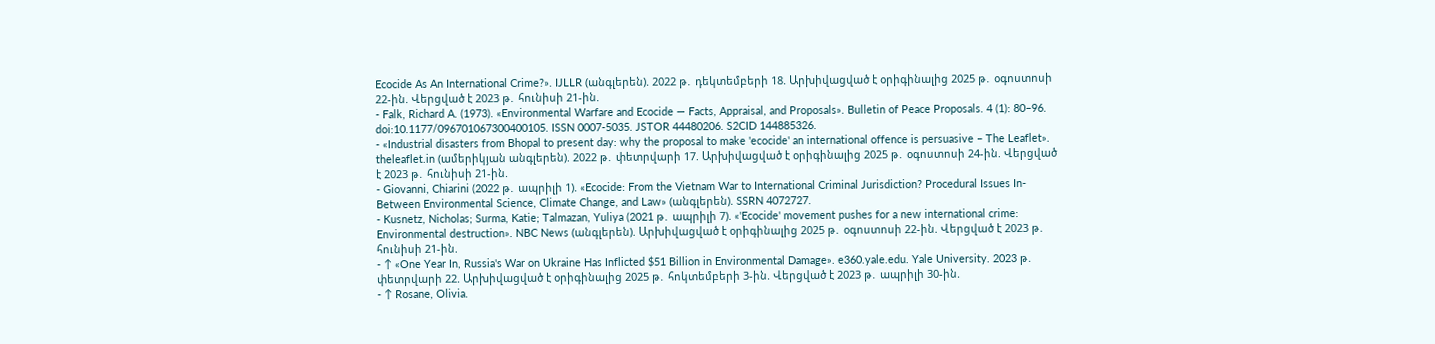Ecocide As An International Crime?». IJLLR (անգլերեն). 2022 թ․ դեկտեմբերի 18. Արխիվացված է օրիգինալից 2025 թ․ օգոստոսի 22-ին. Վերցված է 2023 թ․ հունիսի 21-ին.
- Falk, Richard A. (1973). «Environmental Warfare and Ecocide — Facts, Appraisal, and Proposals». Bulletin of Peace Proposals. 4 (1): 80–96. doi:10.1177/096701067300400105. ISSN 0007-5035. JSTOR 44480206. S2CID 144885326.
- «Industrial disasters from Bhopal to present day: why the proposal to make 'ecocide' an international offence is persuasive – The Leaflet». theleaflet.in (ամերիկյան անգլերեն). 2022 թ․ փետրվարի 17. Արխիվացված է օրիգինալից 2025 թ․ օգոստոսի 24-ին. Վերցված է 2023 թ․ հունիսի 21-ին.
- Giovanni, Chiarini (2022 թ․ ապրիլի 1). «Ecocide: From the Vietnam War to International Criminal Jurisdiction? Procedural Issues In-Between Environmental Science, Climate Change, and Law» (անգլերեն). SSRN 4072727.
- Kusnetz, Nicholas; Surma, Katie; Talmazan, Yuliya (2021 թ․ ապրիլի 7). «'Ecocide' movement pushes for a new international crime: Environmental destruction». NBC News (անգլերեն). Արխիվացված է օրիգինալից 2025 թ․ օգոստոսի 22-ին. Վերցված է 2023 թ․ հունիսի 21-ին.
- ↑ «One Year In, Russia's War on Ukraine Has Inflicted $51 Billion in Environmental Damage». e360.yale.edu. Yale University. 2023 թ․ փետրվարի 22. Արխիվացված է օրիգինալից 2025 թ․ հոկտեմբերի 3-ին. Վերցված է 2023 թ․ ապրիլի 30-ին.
- ↑ Rosane, Olivia.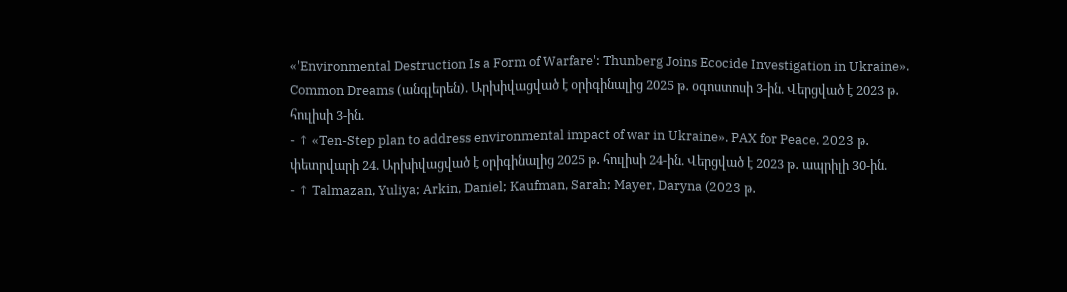«'Environmental Destruction Is a Form of Warfare': Thunberg Joins Ecocide Investigation in Ukraine». Common Dreams (անգլերեն). Արխիվացված է օրիգինալից 2025 թ․ օգոստոսի 3-ին. Վերցված է 2023 թ․ հուլիսի 3-ին.
- ↑ «Ten-Step plan to address environmental impact of war in Ukraine». PAX for Peace. 2023 թ․ փետրվարի 24. Արխիվացված է օրիգինալից 2025 թ․ հուլիսի 24-ին. Վերցված է 2023 թ․ ապրիլի 30-ին.
- ↑ Talmazan, Yuliya; Arkin, Daniel; Kaufman, Sarah; Mayer, Daryna (2023 թ․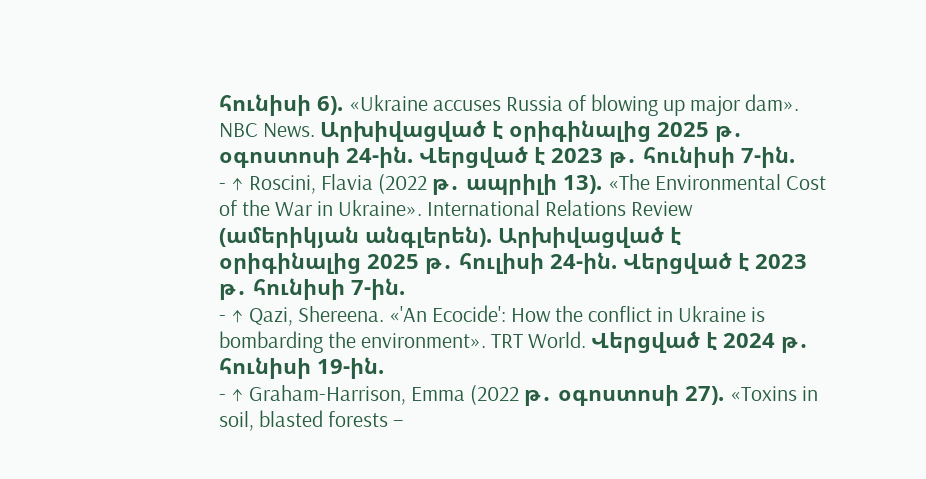հունիսի 6). «Ukraine accuses Russia of blowing up major dam». NBC News. Արխիվացված է օրիգինալից 2025 թ․ օգոստոսի 24-ին. Վերցված է 2023 թ․ հունիսի 7-ին.
- ↑ Roscini, Flavia (2022 թ․ ապրիլի 13). «The Environmental Cost of the War in Ukraine». International Relations Review (ամերիկյան անգլերեն). Արխիվացված է օրիգինալից 2025 թ․ հուլիսի 24-ին. Վերցված է 2023 թ․ հունիսի 7-ին.
- ↑ Qazi, Shereena. «'An Ecocide': How the conflict in Ukraine is bombarding the environment». TRT World. Վերցված է 2024 թ․ հունիսի 19-ին.
- ↑ Graham-Harrison, Emma (2022 թ․ օգոստոսի 27). «Toxins in soil, blasted forests –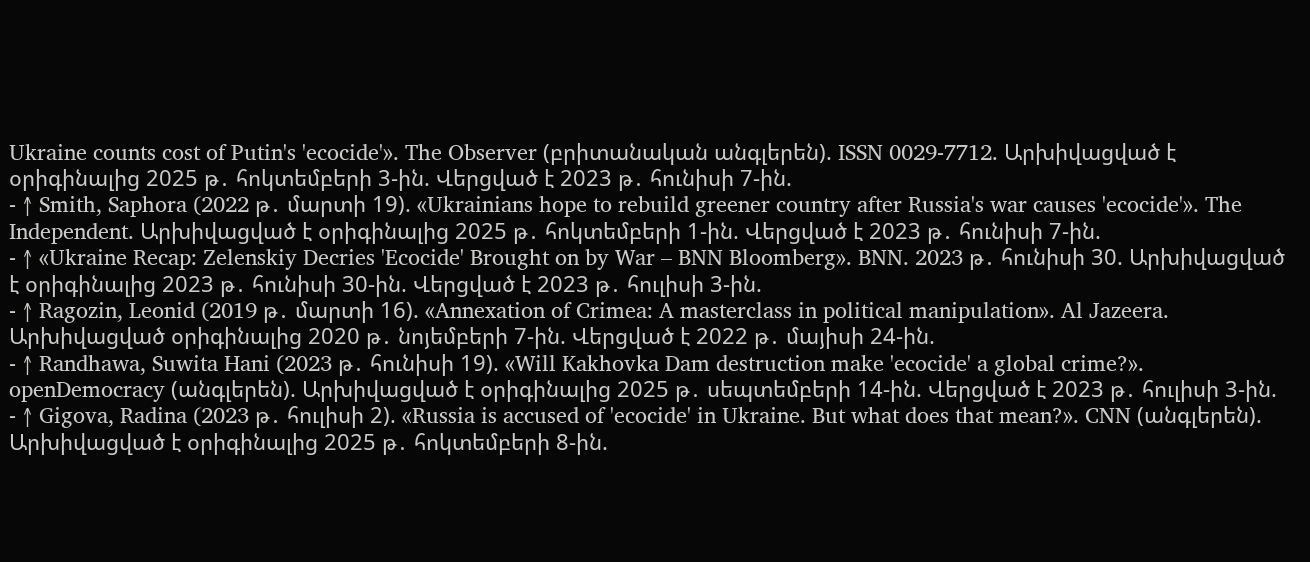Ukraine counts cost of Putin's 'ecocide'». The Observer (բրիտանական անգլերեն). ISSN 0029-7712. Արխիվացված է օրիգինալից 2025 թ․ հոկտեմբերի 3-ին. Վերցված է 2023 թ․ հունիսի 7-ին.
- ↑ Smith, Saphora (2022 թ․ մարտի 19). «Ukrainians hope to rebuild greener country after Russia's war causes 'ecocide'». The Independent. Արխիվացված է օրիգինալից 2025 թ․ հոկտեմբերի 1-ին. Վերցված է 2023 թ․ հունիսի 7-ին.
- ↑ «Ukraine Recap: Zelenskiy Decries 'Ecocide' Brought on by War – BNN Bloomberg». BNN. 2023 թ․ հունիսի 30. Արխիվացված է օրիգինալից 2023 թ․ հունիսի 30-ին. Վերցված է 2023 թ․ հուլիսի 3-ին.
- ↑ Ragozin, Leonid (2019 թ․ մարտի 16). «Annexation of Crimea: A masterclass in political manipulation». Al Jazeera. Արխիվացված օրիգինալից 2020 թ․ նոյեմբերի 7-ին. Վերցված է 2022 թ․ մայիսի 24-ին.
- ↑ Randhawa, Suwita Hani (2023 թ․ հունիսի 19). «Will Kakhovka Dam destruction make 'ecocide' a global crime?». openDemocracy (անգլերեն). Արխիվացված է օրիգինալից 2025 թ․ սեպտեմբերի 14-ին. Վերցված է 2023 թ․ հուլիսի 3-ին.
- ↑ Gigova, Radina (2023 թ․ հուլիսի 2). «Russia is accused of 'ecocide' in Ukraine. But what does that mean?». CNN (անգլերեն). Արխիվացված է օրիգինալից 2025 թ․ հոկտեմբերի 8-ին.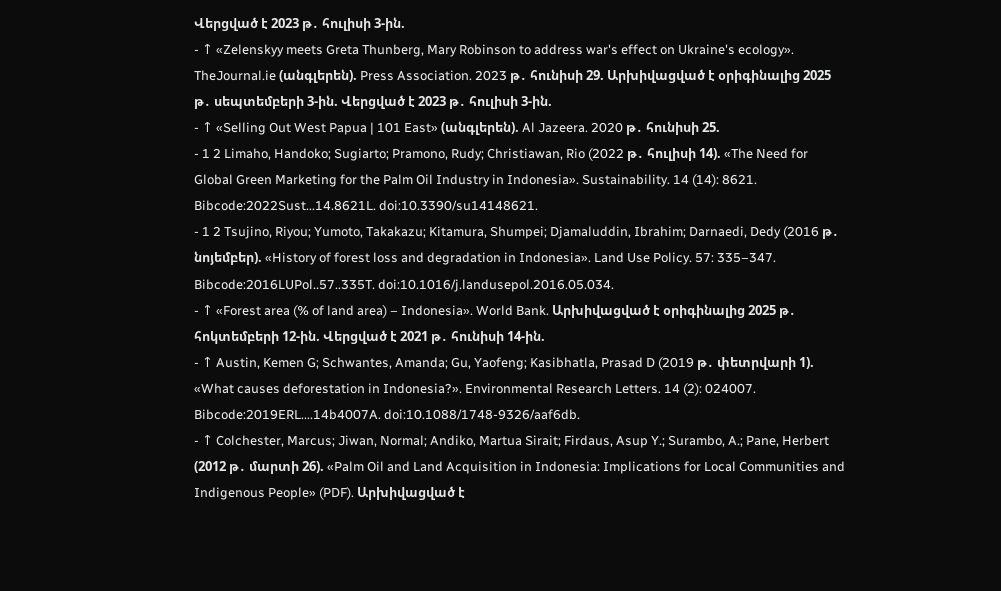Վերցված է 2023 թ․ հուլիսի 3-ին.
- ↑ «Zelenskyy meets Greta Thunberg, Mary Robinson to address war's effect on Ukraine's ecology». TheJournal.ie (անգլերեն). Press Association. 2023 թ․ հունիսի 29. Արխիվացված է օրիգինալից 2025 թ․ սեպտեմբերի 3-ին. Վերցված է 2023 թ․ հուլիսի 3-ին.
- ↑ «Selling Out West Papua | 101 East» (անգլերեն). Al Jazeera. 2020 թ․ հունիսի 25.
- 1 2 Limaho, Handoko; Sugiarto; Pramono, Rudy; Christiawan, Rio (2022 թ․ հուլիսի 14). «The Need for Global Green Marketing for the Palm Oil Industry in Indonesia». Sustainability. 14 (14): 8621. Bibcode:2022Sust...14.8621L. doi:10.3390/su14148621.
- 1 2 Tsujino, Riyou; Yumoto, Takakazu; Kitamura, Shumpei; Djamaluddin, Ibrahim; Darnaedi, Dedy (2016 թ․ նոյեմբեր). «History of forest loss and degradation in Indonesia». Land Use Policy. 57: 335–347. Bibcode:2016LUPol..57..335T. doi:10.1016/j.landusepol.2016.05.034.
- ↑ «Forest area (% of land area) – Indonesia». World Bank. Արխիվացված է օրիգինալից 2025 թ․ հոկտեմբերի 12-ին. Վերցված է 2021 թ․ հունիսի 14-ին.
- ↑ Austin, Kemen G; Schwantes, Amanda; Gu, Yaofeng; Kasibhatla, Prasad D (2019 թ․ փետրվարի 1). «What causes deforestation in Indonesia?». Environmental Research Letters. 14 (2): 024007. Bibcode:2019ERL....14b4007A. doi:10.1088/1748-9326/aaf6db.
- ↑ Colchester, Marcus; Jiwan, Normal; Andiko, Martua Sirait; Firdaus, Asup Y.; Surambo, A.; Pane, Herbert (2012 թ․ մարտի 26). «Palm Oil and Land Acquisition in Indonesia: Implications for Local Communities and Indigenous People» (PDF). Արխիվացված է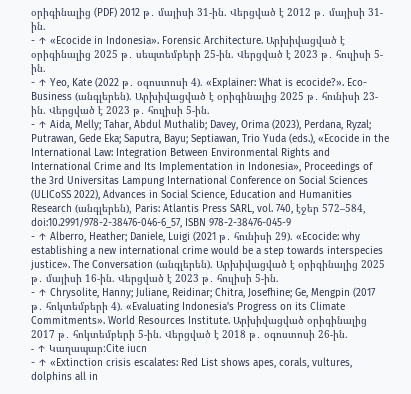օրիգինալից (PDF) 2012 թ․ մայիսի 31-ին. Վերցված է 2012 թ․ մայիսի 31-ին.
- ↑ «Ecocide in Indonesia». Forensic Architecture. Արխիվացված է օրիգինալից 2025 թ․ սեպտեմբերի 25-ին. Վերցված է 2023 թ․ հուլիսի 5-ին.
- ↑ Yeo, Kate (2022 թ․ օգոստոսի 4). «Explainer: What is ecocide?». Eco-Business (անգլերեն). Արխիվացված է օրիգինալից 2025 թ․ հունիսի 23-ին. Վերցված է 2023 թ․ հուլիսի 5-ին.
- ↑ Aida, Melly; Tahar, Abdul Muthalib; Davey, Orima (2023), Perdana, Ryzal; Putrawan, Gede Eka; Saputra, Bayu; Septiawan, Trio Yuda (eds.), «Ecocide in the International Law: Integration Between Environmental Rights and International Crime and Its Implementation in Indonesia», Proceedings of the 3rd Universitas Lampung International Conference on Social Sciences (ULICoSS 2022), Advances in Social Science, Education and Humanities Research (անգլերեն), Paris: Atlantis Press SARL, vol. 740, էջեր 572–584, doi:10.2991/978-2-38476-046-6_57, ISBN 978-2-38476-045-9
- ↑ Alberro, Heather; Daniele, Luigi (2021 թ․ հունիսի 29). «Ecocide: why establishing a new international crime would be a step towards interspecies justice». The Conversation (անգլերեն). Արխիվացված է օրիգինալից 2025 թ․ մայիսի 16-ին. Վերցված է 2023 թ․ հուլիսի 5-ին.
- ↑ Chrysolite, Hanny; Juliane, Reidinar; Chitra, Josefhine; Ge, Mengpin (2017 թ․ հոկտեմբերի 4). «Evaluating Indonesia's Progress on its Climate Commitments». World Resources Institute. Արխիվացված օրիգինալից 2017 թ․ հոկտեմբերի 5-ին. Վերցված է 2018 թ․ օգոստոսի 26-ին.
- ↑ Կաղապար:Cite iucn
- ↑ «Extinction crisis escalates: Red List shows apes, corals, vultures, dolphins all in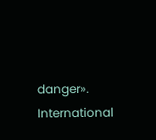danger». International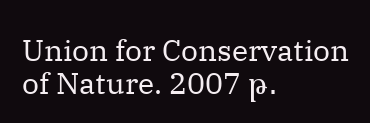Union for Conservation of Nature. 2007 թ․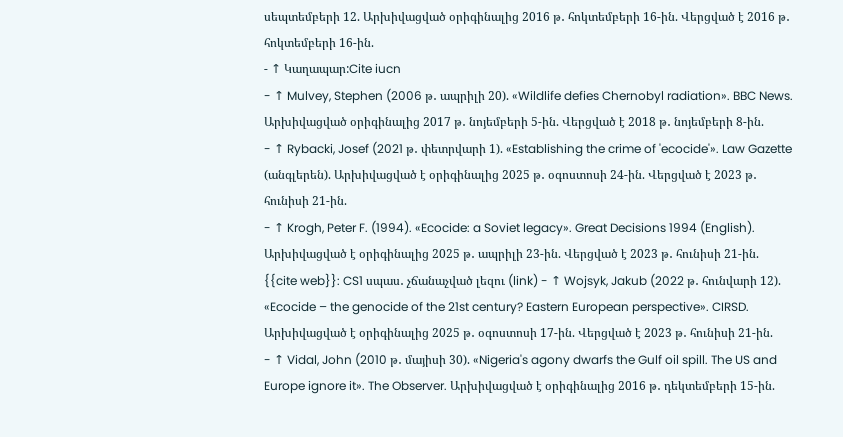սեպտեմբերի 12. Արխիվացված օրիգինալից 2016 թ․ հոկտեմբերի 16-ին. Վերցված է 2016 թ․ հոկտեմբերի 16-ին.
- ↑ Կաղապար:Cite iucn
- ↑ Mulvey, Stephen (2006 թ․ ապրիլի 20). «Wildlife defies Chernobyl radiation». BBC News. Արխիվացված օրիգինալից 2017 թ․ նոյեմբերի 5-ին. Վերցված է 2018 թ․ նոյեմբերի 8-ին.
- ↑ Rybacki, Josef (2021 թ․ փետրվարի 1). «Establishing the crime of 'ecocide'». Law Gazette (անգլերեն). Արխիվացված է օրիգինալից 2025 թ․ օգոստոսի 24-ին. Վերցված է 2023 թ․ հունիսի 21-ին.
- ↑ Krogh, Peter F. (1994). «Ecocide: a Soviet legacy». Great Decisions 1994 (English). Արխիվացված է օրիգինալից 2025 թ․ ապրիլի 23-ին. Վերցված է 2023 թ․ հունիսի 21-ին.
{{cite web}}: CS1 սպաս․ չճանաչված լեզու (link) - ↑ Wojsyk, Jakub (2022 թ․ հունվարի 12). «Ecocide – the genocide of the 21st century? Eastern European perspective». CIRSD. Արխիվացված է օրիգինալից 2025 թ․ օգոստոսի 17-ին. Վերցված է 2023 թ․ հունիսի 21-ին.
- ↑ Vidal, John (2010 թ․ մայիսի 30). «Nigeria's agony dwarfs the Gulf oil spill. The US and Europe ignore it». The Observer. Արխիվացված է օրիգինալից 2016 թ․ դեկտեմբերի 15-ին.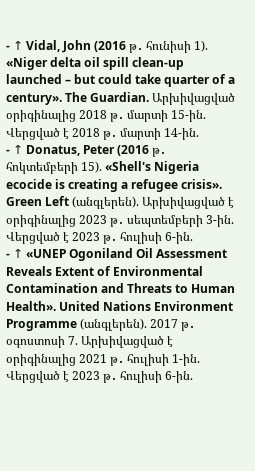- ↑ Vidal, John (2016 թ․ հունիսի 1). «Niger delta oil spill clean-up launched – but could take quarter of a century». The Guardian. Արխիվացված օրիգինալից 2018 թ․ մարտի 15-ին. Վերցված է 2018 թ․ մարտի 14-ին.
- ↑ Donatus, Peter (2016 թ․ հոկտեմբերի 15). «Shell's Nigeria ecocide is creating a refugee crisis». Green Left (անգլերեն). Արխիվացված է օրիգինալից 2023 թ․ սեպտեմբերի 3-ին. Վերցված է 2023 թ․ հուլիսի 6-ին.
- ↑ «UNEP Ogoniland Oil Assessment Reveals Extent of Environmental Contamination and Threats to Human Health». United Nations Environment Programme (անգլերեն). 2017 թ․ օգոստոսի 7. Արխիվացված է օրիգինալից 2021 թ․ հուլիսի 1-ին. Վերցված է 2023 թ․ հուլիսի 6-ին.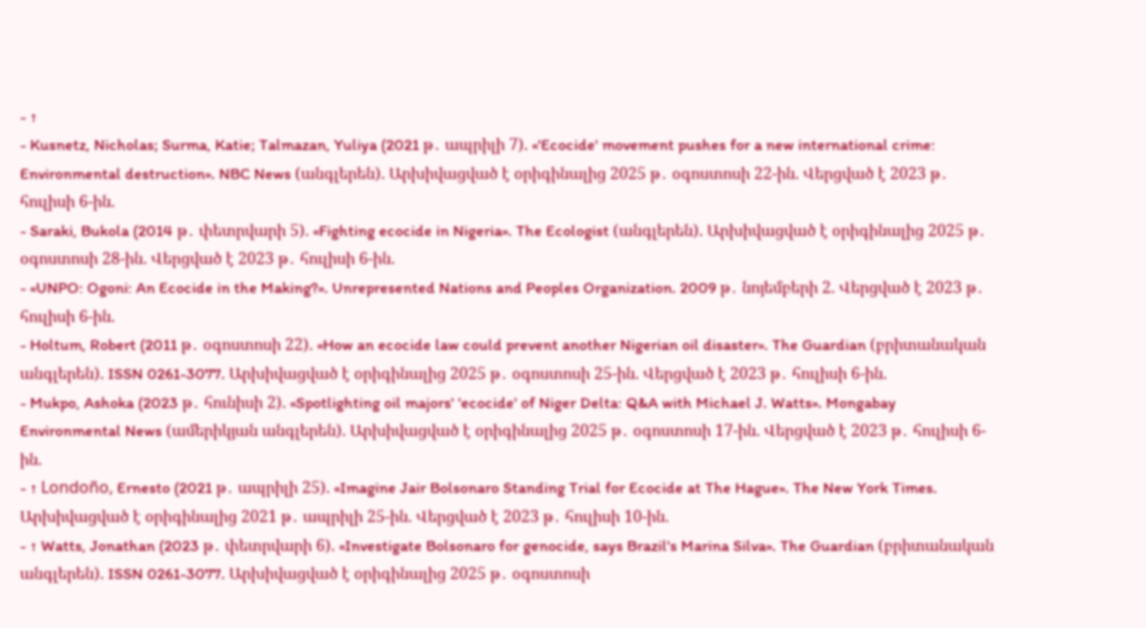- ↑
- Kusnetz, Nicholas; Surma, Katie; Talmazan, Yuliya (2021 թ․ ապրիլի 7). «'Ecocide' movement pushes for a new international crime: Environmental destruction». NBC News (անգլերեն). Արխիվացված է օրիգինալից 2025 թ․ օգոստոսի 22-ին. Վերցված է 2023 թ․ հուլիսի 6-ին.
- Saraki, Bukola (2014 թ․ փետրվարի 5). «Fighting ecocide in Nigeria». The Ecologist (անգլերեն). Արխիվացված է օրիգինալից 2025 թ․ օգոստոսի 28-ին. Վերցված է 2023 թ․ հուլիսի 6-ին.
- «UNPO: Ogoni: An Ecocide in the Making?». Unrepresented Nations and Peoples Organization. 2009 թ․ նոյեմբերի 2. Վերցված է 2023 թ․ հուլիսի 6-ին.
- Holtum, Robert (2011 թ․ օգոստոսի 22). «How an ecocide law could prevent another Nigerian oil disaster». The Guardian (բրիտանական անգլերեն). ISSN 0261-3077. Արխիվացված է օրիգինալից 2025 թ․ օգոստոսի 25-ին. Վերցված է 2023 թ․ հուլիսի 6-ին.
- Mukpo, Ashoka (2023 թ․ հունիսի 2). «Spotlighting oil majors' 'ecocide' of Niger Delta: Q&A with Michael J. Watts». Mongabay Environmental News (ամերիկյան անգլերեն). Արխիվացված է օրիգինալից 2025 թ․ օգոստոսի 17-ին. Վերցված է 2023 թ․ հուլիսի 6-ին.
- ↑ Londoño, Ernesto (2021 թ․ ապրիլի 25). «Imagine Jair Bolsonaro Standing Trial for Ecocide at The Hague». The New York Times. Արխիվացված է օրիգինալից 2021 թ․ ապրիլի 25-ին. Վերցված է 2023 թ․ հուլիսի 10-ին.
- ↑ Watts, Jonathan (2023 թ․ փետրվարի 6). «Investigate Bolsonaro for genocide, says Brazil's Marina Silva». The Guardian (բրիտանական անգլերեն). ISSN 0261-3077. Արխիվացված է օրիգինալից 2025 թ․ օգոստոսի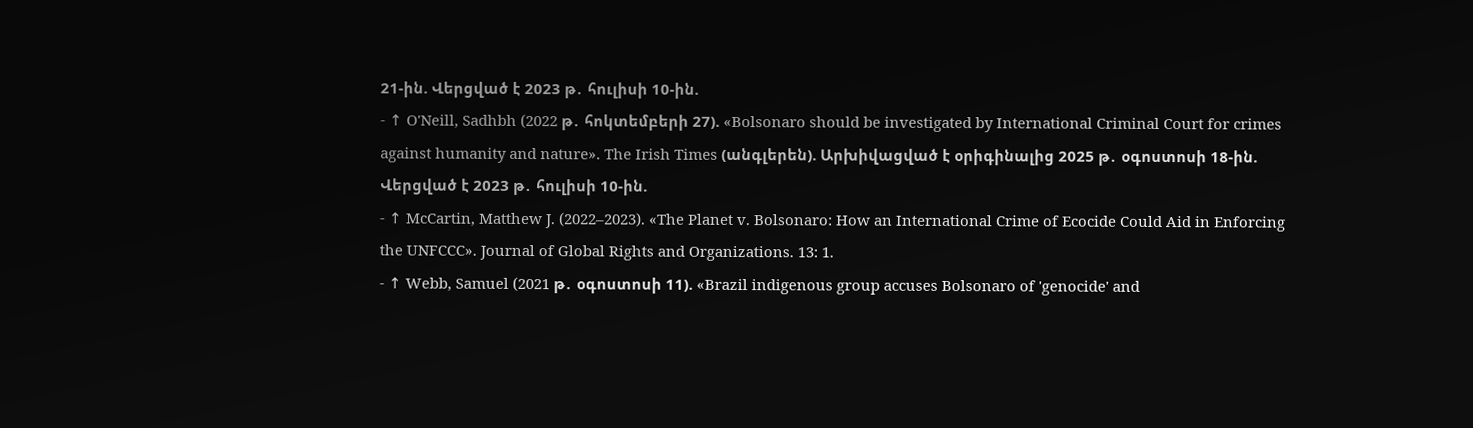21-ին. Վերցված է 2023 թ․ հուլիսի 10-ին.
- ↑ O'Neill, Sadhbh (2022 թ․ հոկտեմբերի 27). «Bolsonaro should be investigated by International Criminal Court for crimes against humanity and nature». The Irish Times (անգլերեն). Արխիվացված է օրիգինալից 2025 թ․ օգոստոսի 18-ին. Վերցված է 2023 թ․ հուլիսի 10-ին.
- ↑ McCartin, Matthew J. (2022–2023). «The Planet v. Bolsonaro: How an International Crime of Ecocide Could Aid in Enforcing the UNFCCC». Journal of Global Rights and Organizations. 13: 1.
- ↑ Webb, Samuel (2021 թ․ օգոստոսի 11). «Brazil indigenous group accuses Bolsonaro of 'genocide' and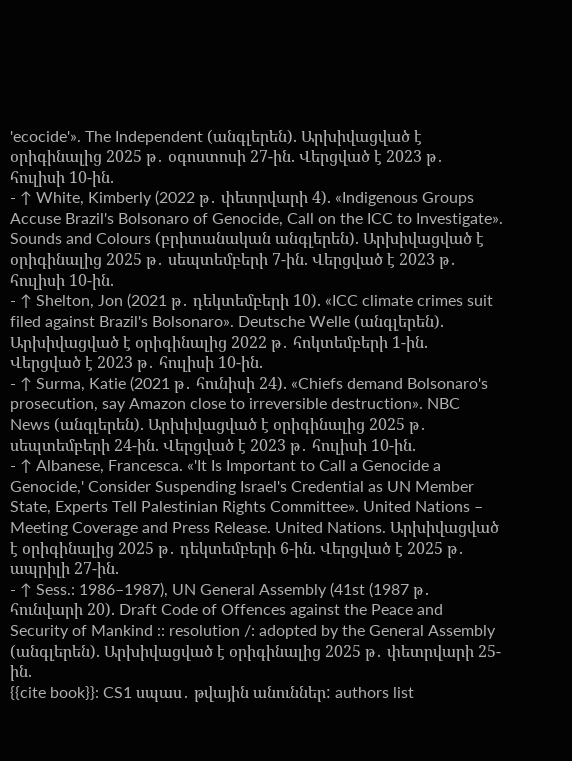'ecocide'». The Independent (անգլերեն). Արխիվացված է օրիգինալից 2025 թ․ օգոստոսի 27-ին. Վերցված է 2023 թ․ հուլիսի 10-ին.
- ↑ White, Kimberly (2022 թ․ փետրվարի 4). «Indigenous Groups Accuse Brazil's Bolsonaro of Genocide, Call on the ICC to Investigate». Sounds and Colours (բրիտանական անգլերեն). Արխիվացված է օրիգինալից 2025 թ․ սեպտեմբերի 7-ին. Վերցված է 2023 թ․ հուլիսի 10-ին.
- ↑ Shelton, Jon (2021 թ․ դեկտեմբերի 10). «ICC climate crimes suit filed against Brazil's Bolsonaro». Deutsche Welle (անգլերեն). Արխիվացված է օրիգինալից 2022 թ․ հոկտեմբերի 1-ին. Վերցված է 2023 թ․ հուլիսի 10-ին.
- ↑ Surma, Katie (2021 թ․ հունիսի 24). «Chiefs demand Bolsonaro's prosecution, say Amazon close to irreversible destruction». NBC News (անգլերեն). Արխիվացված է օրիգինալից 2025 թ․ սեպտեմբերի 24-ին. Վերցված է 2023 թ․ հուլիսի 10-ին.
- ↑ Albanese, Francesca. «'It Is Important to Call a Genocide a Genocide,' Consider Suspending Israel's Credential as UN Member State, Experts Tell Palestinian Rights Committee». United Nations – Meeting Coverage and Press Release. United Nations. Արխիվացված է օրիգինալից 2025 թ․ դեկտեմբերի 6-ին. Վերցված է 2025 թ․ ապրիլի 27-ին.
- ↑ Sess.: 1986–1987), UN General Assembly (41st (1987 թ․ հունվարի 20). Draft Code of Offences against the Peace and Security of Mankind :: resolution /: adopted by the General Assembly (անգլերեն). Արխիվացված է օրիգինալից 2025 թ․ փետրվարի 25-ին.
{{cite book}}: CS1 սպաս․ թվային անուններ: authors list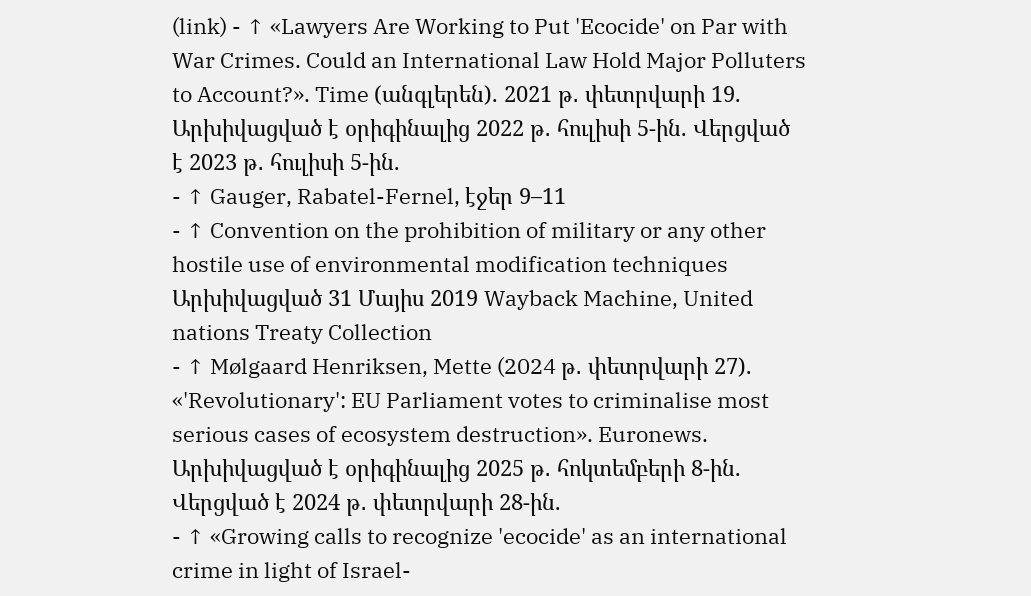(link) - ↑ «Lawyers Are Working to Put 'Ecocide' on Par with War Crimes. Could an International Law Hold Major Polluters to Account?». Time (անգլերեն). 2021 թ․ փետրվարի 19. Արխիվացված է օրիգինալից 2022 թ․ հուլիսի 5-ին. Վերցված է 2023 թ․ հուլիսի 5-ին.
- ↑ Gauger, Rabatel-Fernel, էջեր 9–11
- ↑ Convention on the prohibition of military or any other hostile use of environmental modification techniques Արխիվացված 31 Մայիս 2019 Wayback Machine, United nations Treaty Collection
- ↑ Mølgaard Henriksen, Mette (2024 թ․ փետրվարի 27). «'Revolutionary': EU Parliament votes to criminalise most serious cases of ecosystem destruction». Euronews. Արխիվացված է օրիգինալից 2025 թ․ հոկտեմբերի 8-ին. Վերցված է 2024 թ․ փետրվարի 28-ին.
- ↑ «Growing calls to recognize 'ecocide' as an international crime in light of Israel-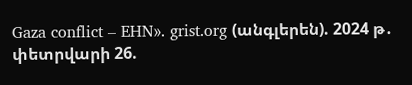Gaza conflict – EHN». grist.org (անգլերեն). 2024 թ․ փետրվարի 26.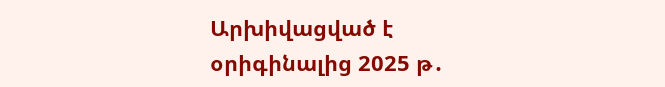Արխիվացված է օրիգինալից 2025 թ․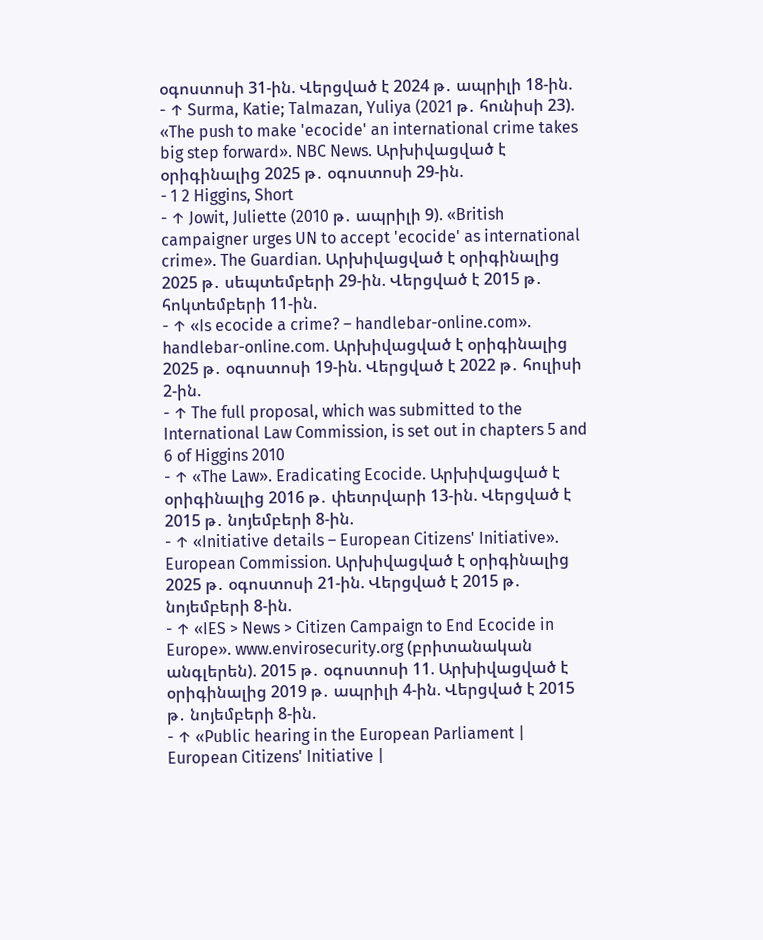օգոստոսի 31-ին. Վերցված է 2024 թ․ ապրիլի 18-ին.
- ↑ Surma, Katie; Talmazan, Yuliya (2021 թ․ հունիսի 23). «The push to make 'ecocide' an international crime takes big step forward». NBC News. Արխիվացված է օրիգինալից 2025 թ․ օգոստոսի 29-ին.
- 1 2 Higgins, Short
- ↑ Jowit, Juliette (2010 թ․ ապրիլի 9). «British campaigner urges UN to accept 'ecocide' as international crime». The Guardian. Արխիվացված է օրիգինալից 2025 թ․ սեպտեմբերի 29-ին. Վերցված է 2015 թ․ հոկտեմբերի 11-ին.
- ↑ «Is ecocide a crime? – handlebar-online.com». handlebar-online.com. Արխիվացված է օրիգինալից 2025 թ․ օգոստոսի 19-ին. Վերցված է 2022 թ․ հուլիսի 2-ին.
- ↑ The full proposal, which was submitted to the International Law Commission, is set out in chapters 5 and 6 of Higgins 2010
- ↑ «The Law». Eradicating Ecocide. Արխիվացված է օրիգինալից 2016 թ․ փետրվարի 13-ին. Վերցված է 2015 թ․ նոյեմբերի 8-ին.
- ↑ «Initiative details – European Citizens' Initiative». European Commission. Արխիվացված է օրիգինալից 2025 թ․ օգոստոսի 21-ին. Վերցված է 2015 թ․ նոյեմբերի 8-ին.
- ↑ «IES > News > Citizen Campaign to End Ecocide in Europe». www.envirosecurity.org (բրիտանական անգլերեն). 2015 թ․ օգոստոսի 11. Արխիվացված է օրիգինալից 2019 թ․ ապրիլի 4-ին. Վերցված է 2015 թ․ նոյեմբերի 8-ին.
- ↑ «Public hearing in the European Parliament | European Citizens' Initiative |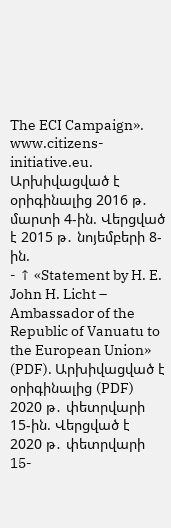The ECI Campaign». www.citizens-initiative.eu. Արխիվացված է օրիգինալից 2016 թ․ մարտի 4-ին. Վերցված է 2015 թ․ նոյեմբերի 8-ին.
- ↑ «Statement by H. E. John H. Licht – Ambassador of the Republic of Vanuatu to the European Union» (PDF). Արխիվացված է օրիգինալից (PDF) 2020 թ․ փետրվարի 15-ին. Վերցված է 2020 թ․ փետրվարի 15-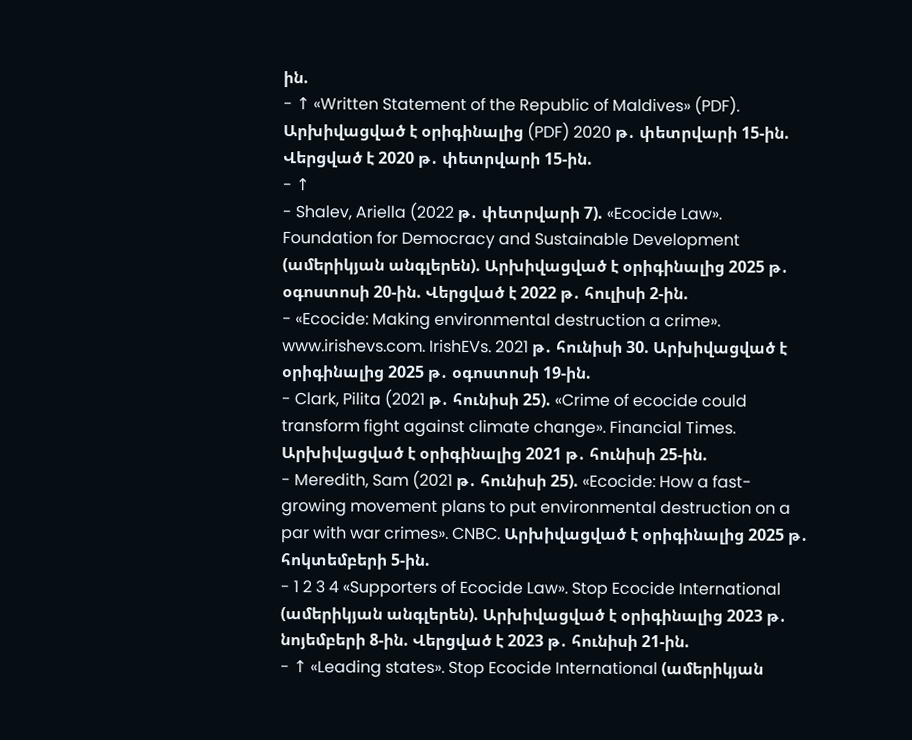ին.
- ↑ «Written Statement of the Republic of Maldives» (PDF). Արխիվացված է օրիգինալից (PDF) 2020 թ․ փետրվարի 15-ին. Վերցված է 2020 թ․ փետրվարի 15-ին.
- ↑
- Shalev, Ariella (2022 թ․ փետրվարի 7). «Ecocide Law». Foundation for Democracy and Sustainable Development (ամերիկյան անգլերեն). Արխիվացված է օրիգինալից 2025 թ․ օգոստոսի 20-ին. Վերցված է 2022 թ․ հուլիսի 2-ին.
- «Ecocide: Making environmental destruction a crime». www.irishevs.com. IrishEVs. 2021 թ․ հունիսի 30. Արխիվացված է օրիգինալից 2025 թ․ օգոստոսի 19-ին.
- Clark, Pilita (2021 թ․ հունիսի 25). «Crime of ecocide could transform fight against climate change». Financial Times. Արխիվացված է օրիգինալից 2021 թ․ հունիսի 25-ին.
- Meredith, Sam (2021 թ․ հունիսի 25). «Ecocide: How a fast-growing movement plans to put environmental destruction on a par with war crimes». CNBC. Արխիվացված է օրիգինալից 2025 թ․ հոկտեմբերի 5-ին.
- 1 2 3 4 «Supporters of Ecocide Law». Stop Ecocide International (ամերիկյան անգլերեն). Արխիվացված է օրիգինալից 2023 թ․ նոյեմբերի 8-ին. Վերցված է 2023 թ․ հունիսի 21-ին.
- ↑ «Leading states». Stop Ecocide International (ամերիկյան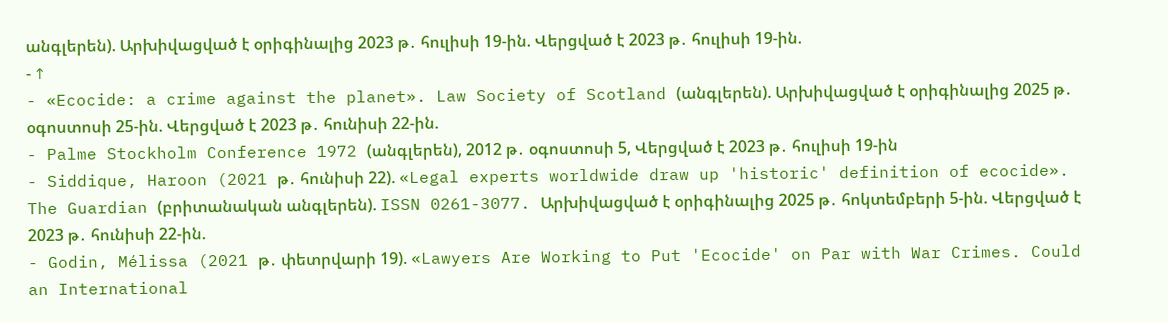անգլերեն). Արխիվացված է օրիգինալից 2023 թ․ հուլիսի 19-ին. Վերցված է 2023 թ․ հուլիսի 19-ին.
- ↑
- «Ecocide: a crime against the planet». Law Society of Scotland (անգլերեն). Արխիվացված է օրիգինալից 2025 թ․ օգոստոսի 25-ին. Վերցված է 2023 թ․ հունիսի 22-ին.
- Palme Stockholm Conference 1972 (անգլերեն), 2012 թ․ օգոստոսի 5, Վերցված է 2023 թ․ հուլիսի 19-ին
- Siddique, Haroon (2021 թ․ հունիսի 22). «Legal experts worldwide draw up 'historic' definition of ecocide». The Guardian (բրիտանական անգլերեն). ISSN 0261-3077. Արխիվացված է օրիգինալից 2025 թ․ հոկտեմբերի 5-ին. Վերցված է 2023 թ․ հունիսի 22-ին.
- Godin, Mélissa (2021 թ․ փետրվարի 19). «Lawyers Are Working to Put 'Ecocide' on Par with War Crimes. Could an International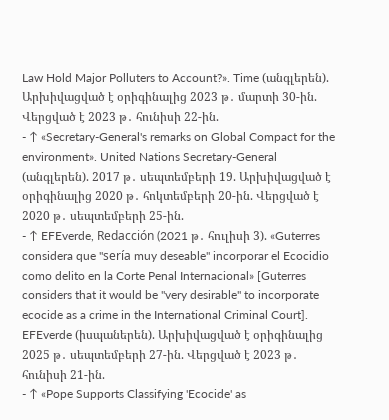Law Hold Major Polluters to Account?». Time (անգլերեն). Արխիվացված է օրիգինալից 2023 թ․ մարտի 30-ին. Վերցված է 2023 թ․ հունիսի 22-ին.
- ↑ «Secretary-General's remarks on Global Compact for the environment». United Nations Secretary-General (անգլերեն). 2017 թ․ սեպտեմբերի 19. Արխիվացված է օրիգինալից 2020 թ․ հոկտեմբերի 20-ին. Վերցված է 2020 թ․ սեպտեմբերի 25-ին.
- ↑ EFEverde, Redacción (2021 թ․ հուլիսի 3). «Guterres considera que "sería muy deseable" incorporar el Ecocidio como delito en la Corte Penal Internacional» [Guterres considers that it would be "very desirable" to incorporate ecocide as a crime in the International Criminal Court]. EFEverde (իսպաներեն). Արխիվացված է օրիգինալից 2025 թ․ սեպտեմբերի 27-ին. Վերցված է 2023 թ․ հունիսի 21-ին.
- ↑ «Pope Supports Classifying 'Ecocide' as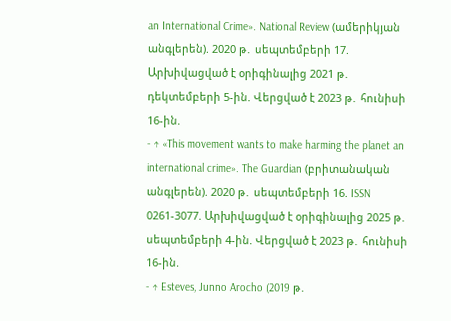an International Crime». National Review (ամերիկյան անգլերեն). 2020 թ․ սեպտեմբերի 17. Արխիվացված է օրիգինալից 2021 թ․ դեկտեմբերի 5-ին. Վերցված է 2023 թ․ հունիսի 16-ին.
- ↑ «This movement wants to make harming the planet an international crime». The Guardian (բրիտանական անգլերեն). 2020 թ․ սեպտեմբերի 16. ISSN 0261-3077. Արխիվացված է օրիգինալից 2025 թ․ սեպտեմբերի 4-ին. Վերցված է 2023 թ․ հունիսի 16-ին.
- ↑ Esteves, Junno Arocho (2019 թ․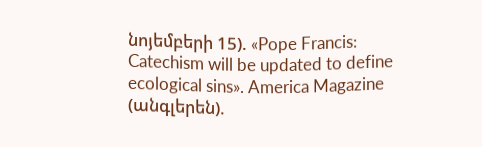նոյեմբերի 15). «Pope Francis: Catechism will be updated to define ecological sins». America Magazine (անգլերեն).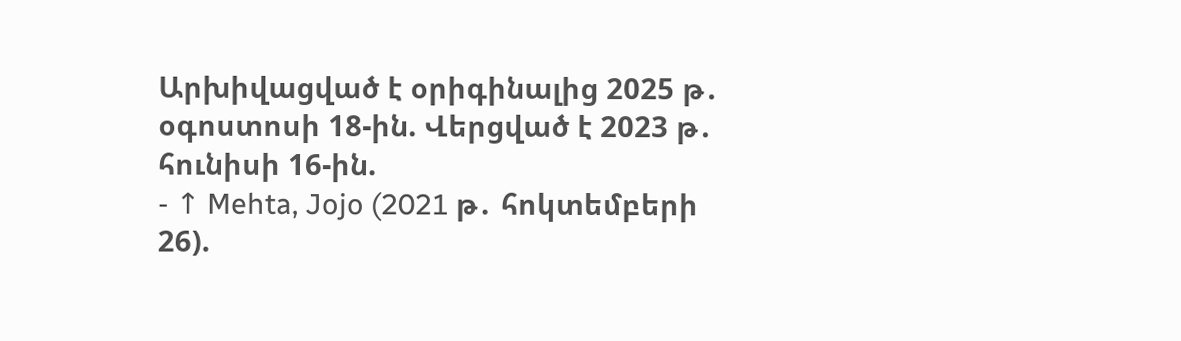Արխիվացված է օրիգինալից 2025 թ․ օգոստոսի 18-ին. Վերցված է 2023 թ․ հունիսի 16-ին.
- ↑ Mehta, Jojo (2021 թ․ հոկտեմբերի 26).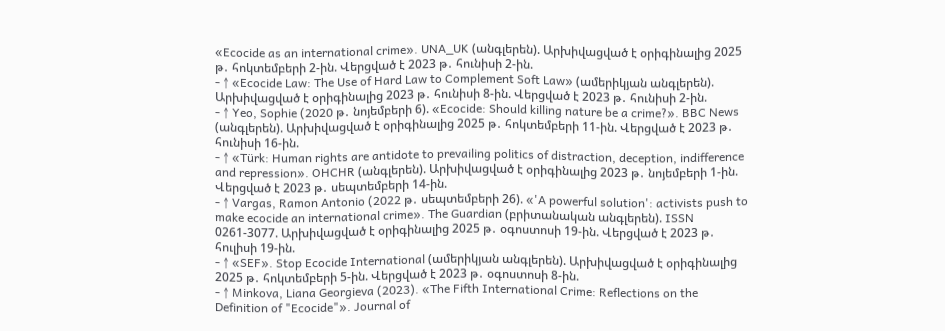«Ecocide as an international crime». UNA_UK (անգլերեն). Արխիվացված է օրիգինալից 2025 թ․ հոկտեմբերի 2-ին. Վերցված է 2023 թ․ հունիսի 2-ին.
- ↑ «Ecocide Law: The Use of Hard Law to Complement Soft Law» (ամերիկյան անգլերեն). Արխիվացված է օրիգինալից 2023 թ․ հունիսի 8-ին. Վերցված է 2023 թ․ հունիսի 2-ին.
- ↑ Yeo, Sophie (2020 թ․ նոյեմբերի 6). «Ecocide: Should killing nature be a crime?». BBC News (անգլերեն). Արխիվացված է օրիգինալից 2025 թ․ հոկտեմբերի 11-ին. Վերցված է 2023 թ․ հունիսի 16-ին.
- ↑ «Türk: Human rights are antidote to prevailing politics of distraction, deception, indifference and repression». OHCHR (անգլերեն). Արխիվացված է օրիգինալից 2023 թ․ նոյեմբերի 1-ին. Վերցված է 2023 թ․ սեպտեմբերի 14-ին.
- ↑ Vargas, Ramon Antonio (2022 թ․ սեպտեմբերի 26). «'A powerful solution': activists push to make ecocide an international crime». The Guardian (բրիտանական անգլերեն). ISSN 0261-3077. Արխիվացված է օրիգինալից 2025 թ․ օգոստոսի 19-ին. Վերցված է 2023 թ․ հուլիսի 19-ին.
- ↑ «SEF». Stop Ecocide International (ամերիկյան անգլերեն). Արխիվացված է օրիգինալից 2025 թ․ հոկտեմբերի 5-ին. Վերցված է 2023 թ․ օգոստոսի 8-ին.
- ↑ Minkova, Liana Georgieva (2023). «The Fifth International Crime: Reflections on the Definition of "Ecocide"». Journal of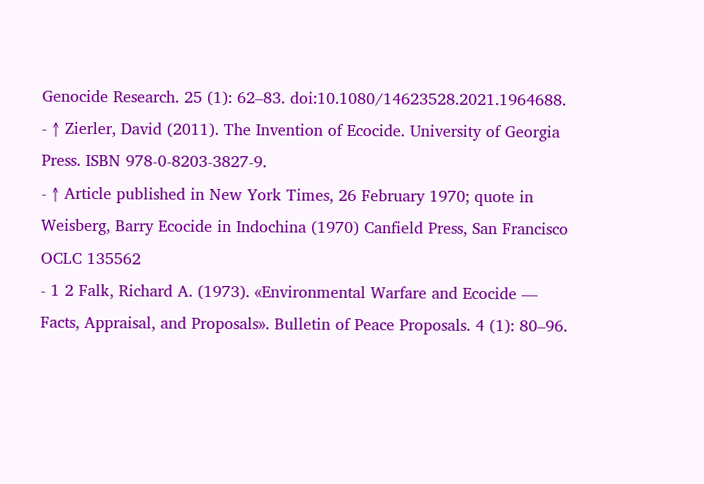Genocide Research. 25 (1): 62–83. doi:10.1080/14623528.2021.1964688.
- ↑ Zierler, David (2011). The Invention of Ecocide. University of Georgia Press. ISBN 978-0-8203-3827-9.
- ↑ Article published in New York Times, 26 February 1970; quote in Weisberg, Barry Ecocide in Indochina (1970) Canfield Press, San Francisco OCLC 135562
- 1 2 Falk, Richard A. (1973). «Environmental Warfare and Ecocide — Facts, Appraisal, and Proposals». Bulletin of Peace Proposals. 4 (1): 80–96.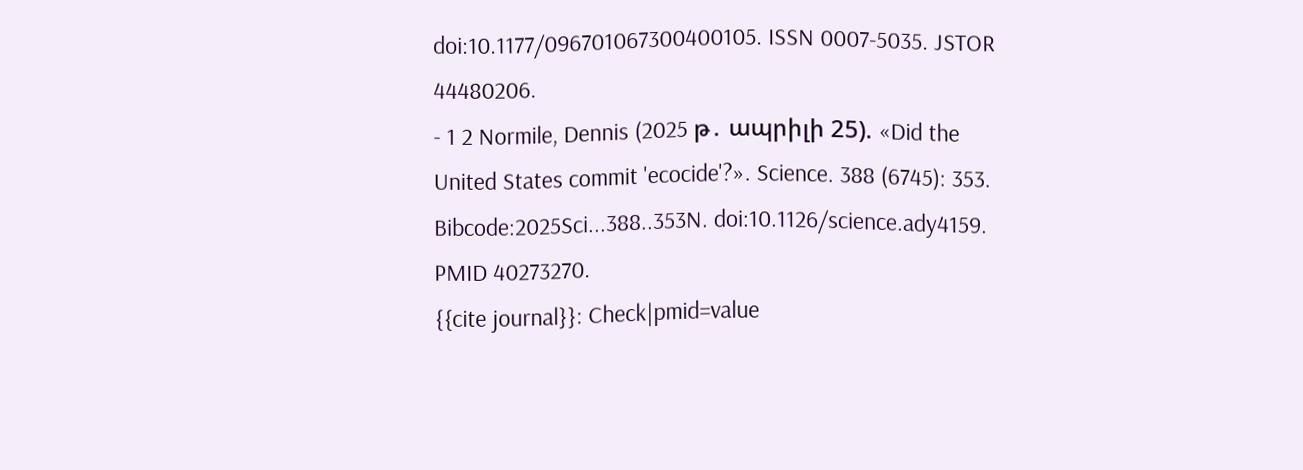doi:10.1177/096701067300400105. ISSN 0007-5035. JSTOR 44480206.
- 1 2 Normile, Dennis (2025 թ․ ապրիլի 25). «Did the United States commit 'ecocide'?». Science. 388 (6745): 353. Bibcode:2025Sci...388..353N. doi:10.1126/science.ady4159. PMID 40273270.
{{cite journal}}: Check|pmid=value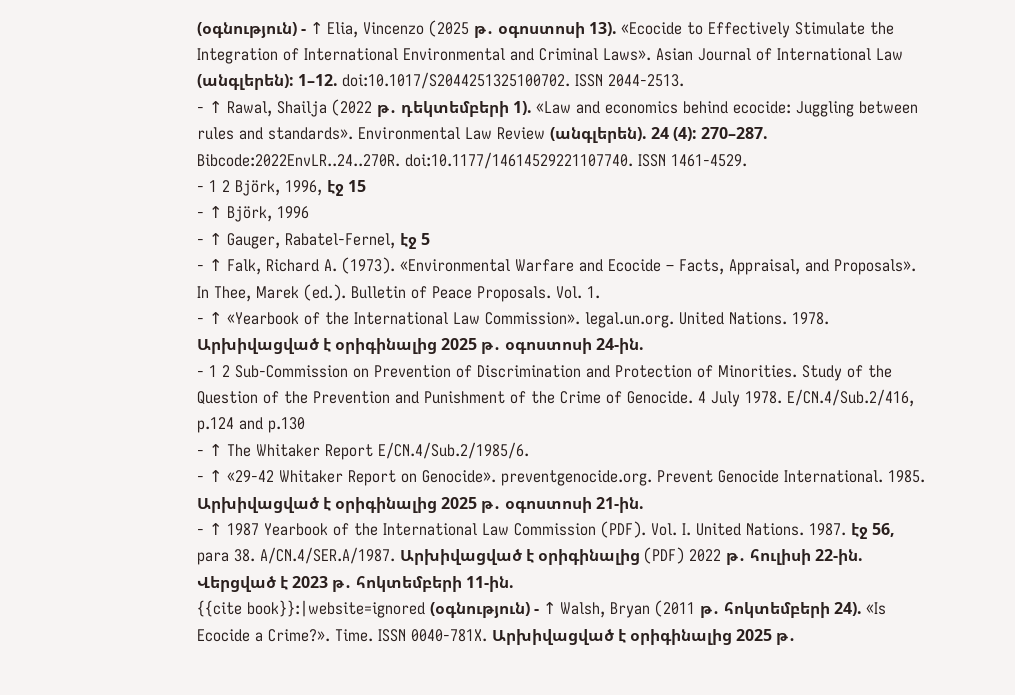(օգնություն) - ↑ Elia, Vincenzo (2025 թ․ օգոստոսի 13). «Ecocide to Effectively Stimulate the Integration of International Environmental and Criminal Laws». Asian Journal of International Law (անգլերեն): 1–12. doi:10.1017/S2044251325100702. ISSN 2044-2513.
- ↑ Rawal, Shailja (2022 թ․ դեկտեմբերի 1). «Law and economics behind ecocide: Juggling between rules and standards». Environmental Law Review (անգլերեն). 24 (4): 270–287. Bibcode:2022EnvLR..24..270R. doi:10.1177/14614529221107740. ISSN 1461-4529.
- 1 2 Björk, 1996, էջ 15
- ↑ Björk, 1996
- ↑ Gauger, Rabatel-Fernel, էջ 5
- ↑ Falk, Richard A. (1973). «Environmental Warfare and Ecocide – Facts, Appraisal, and Proposals». In Thee, Marek (ed.). Bulletin of Peace Proposals. Vol. 1.
- ↑ «Yearbook of the International Law Commission». legal.un.org. United Nations. 1978. Արխիվացված է օրիգինալից 2025 թ․ օգոստոսի 24-ին.
- 1 2 Sub-Commission on Prevention of Discrimination and Protection of Minorities. Study of the Question of the Prevention and Punishment of the Crime of Genocide. 4 July 1978. E/CN.4/Sub.2/416, p.124 and p.130
- ↑ The Whitaker Report E/CN.4/Sub.2/1985/6.
- ↑ «29-42 Whitaker Report on Genocide». preventgenocide.org. Prevent Genocide International. 1985. Արխիվացված է օրիգինալից 2025 թ․ օգոստոսի 21-ին.
- ↑ 1987 Yearbook of the International Law Commission (PDF). Vol. I. United Nations. 1987. էջ 56, para 38. A/CN.4/SER.A/1987. Արխիվացված է օրիգինալից (PDF) 2022 թ․ հուլիսի 22-ին. Վերցված է 2023 թ․ հոկտեմբերի 11-ին.
{{cite book}}:|website=ignored (օգնություն) - ↑ Walsh, Bryan (2011 թ․ հոկտեմբերի 24). «Is Ecocide a Crime?». Time. ISSN 0040-781X. Արխիվացված է օրիգինալից 2025 թ․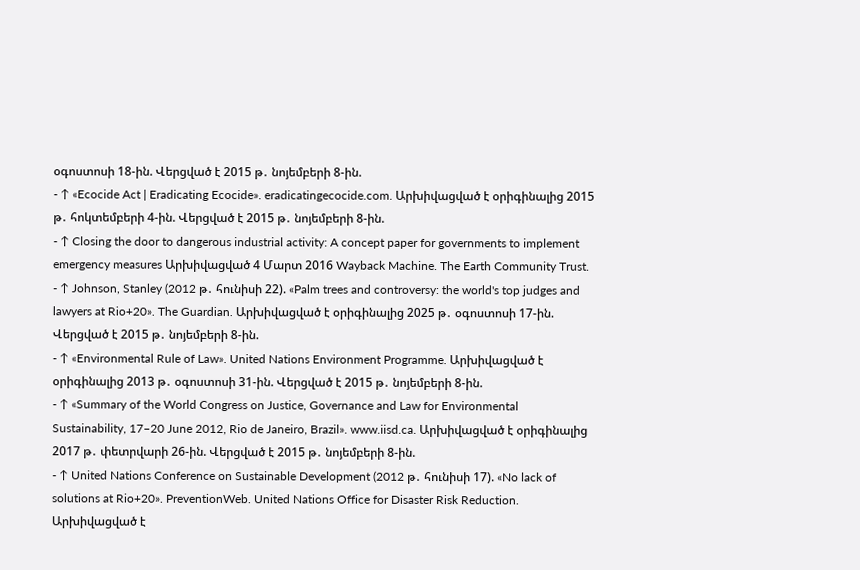օգոստոսի 18-ին. Վերցված է 2015 թ․ նոյեմբերի 8-ին.
- ↑ «Ecocide Act | Eradicating Ecocide». eradicatingecocide.com. Արխիվացված է օրիգինալից 2015 թ․ հոկտեմբերի 4-ին. Վերցված է 2015 թ․ նոյեմբերի 8-ին.
- ↑ Closing the door to dangerous industrial activity: A concept paper for governments to implement emergency measures Արխիվացված 4 Մարտ 2016 Wayback Machine. The Earth Community Trust.
- ↑ Johnson, Stanley (2012 թ․ հունիսի 22). «Palm trees and controversy: the world's top judges and lawyers at Rio+20». The Guardian. Արխիվացված է օրիգինալից 2025 թ․ օգոստոսի 17-ին. Վերցված է 2015 թ․ նոյեմբերի 8-ին.
- ↑ «Environmental Rule of Law». United Nations Environment Programme. Արխիվացված է օրիգինալից 2013 թ․ օգոստոսի 31-ին. Վերցված է 2015 թ․ նոյեմբերի 8-ին.
- ↑ «Summary of the World Congress on Justice, Governance and Law for Environmental Sustainability, 17–20 June 2012, Rio de Janeiro, Brazil». www.iisd.ca. Արխիվացված է օրիգինալից 2017 թ․ փետրվարի 26-ին. Վերցված է 2015 թ․ նոյեմբերի 8-ին.
- ↑ United Nations Conference on Sustainable Development (2012 թ․ հունիսի 17). «No lack of solutions at Rio+20». PreventionWeb. United Nations Office for Disaster Risk Reduction. Արխիվացված է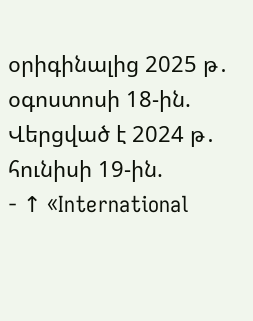օրիգինալից 2025 թ․ օգոստոսի 18-ին. Վերցված է 2024 թ․ հունիսի 19-ին.
- ↑ «International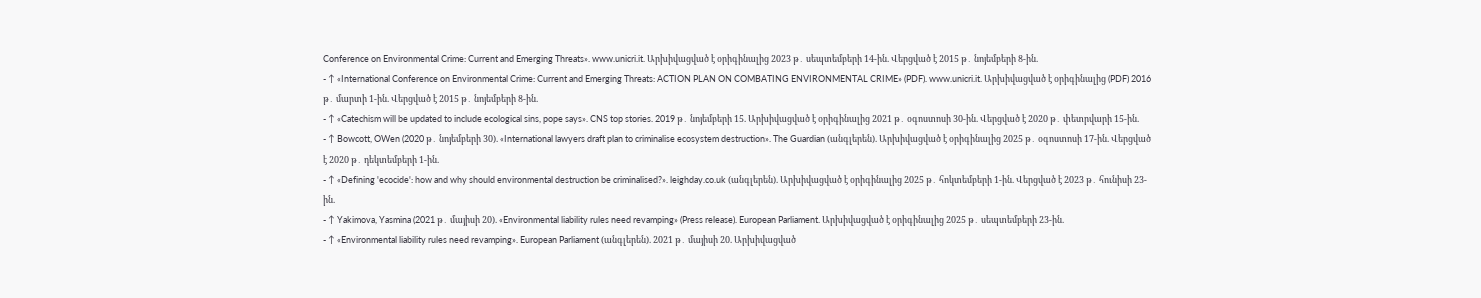Conference on Environmental Crime: Current and Emerging Threats». www.unicri.it. Արխիվացված է օրիգինալից 2023 թ․ սեպտեմբերի 14-ին. Վերցված է 2015 թ․ նոյեմբերի 8-ին.
- ↑ «International Conference on Environmental Crime: Current and Emerging Threats: ACTION PLAN ON COMBATING ENVIRONMENTAL CRIME» (PDF). www.unicri.it. Արխիվացված է օրիգինալից (PDF) 2016 թ․ մարտի 1-ին. Վերցված է 2015 թ․ նոյեմբերի 8-ին.
- ↑ «Catechism will be updated to include ecological sins, pope says». CNS top stories. 2019 թ․ նոյեմբերի 15. Արխիվացված է օրիգինալից 2021 թ․ օգոստոսի 30-ին. Վերցված է 2020 թ․ փետրվարի 15-ին.
- ↑ Bowcott, OWen (2020 թ․ նոյեմբերի 30). «International lawyers draft plan to criminalise ecosystem destruction». The Guardian (անգլերեն). Արխիվացված է օրիգինալից 2025 թ․ օգոստոսի 17-ին. Վերցված է 2020 թ․ դեկտեմբերի 1-ին.
- ↑ «Defining 'ecocide': how and why should environmental destruction be criminalised?». leighday.co.uk (անգլերեն). Արխիվացված է օրիգինալից 2025 թ․ հոկտեմբերի 1-ին. Վերցված է 2023 թ․ հունիսի 23-ին.
- ↑ Yakimova, Yasmina (2021 թ․ մայիսի 20). «Environmental liability rules need revamping» (Press release). European Parliament. Արխիվացված է օրիգինալից 2025 թ․ սեպտեմբերի 23-ին.
- ↑ «Environmental liability rules need revamping». European Parliament (անգլերեն). 2021 թ․ մայիսի 20. Արխիվացված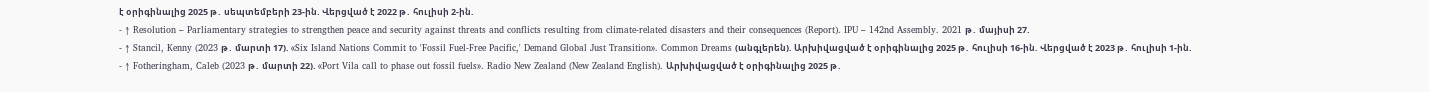է օրիգինալից 2025 թ․ սեպտեմբերի 23-ին. Վերցված է 2022 թ․ հուլիսի 2-ին.
- ↑ Resolution – Parliamentary strategies to strengthen peace and security against threats and conflicts resulting from climate-related disasters and their consequences (Report). IPU – 142nd Assembly. 2021 թ․ մայիսի 27.
- ↑ Stancil, Kenny (2023 թ․ մարտի 17). «Six Island Nations Commit to 'Fossil Fuel-Free Pacific,' Demand Global Just Transition». Common Dreams (անգլերեն). Արխիվացված է օրիգինալից 2025 թ․ հուլիսի 16-ին. Վերցված է 2023 թ․ հուլիսի 1-ին.
- ↑ Fotheringham, Caleb (2023 թ․ մարտի 22). «Port Vila call to phase out fossil fuels». Radio New Zealand (New Zealand English). Արխիվացված է օրիգինալից 2025 թ․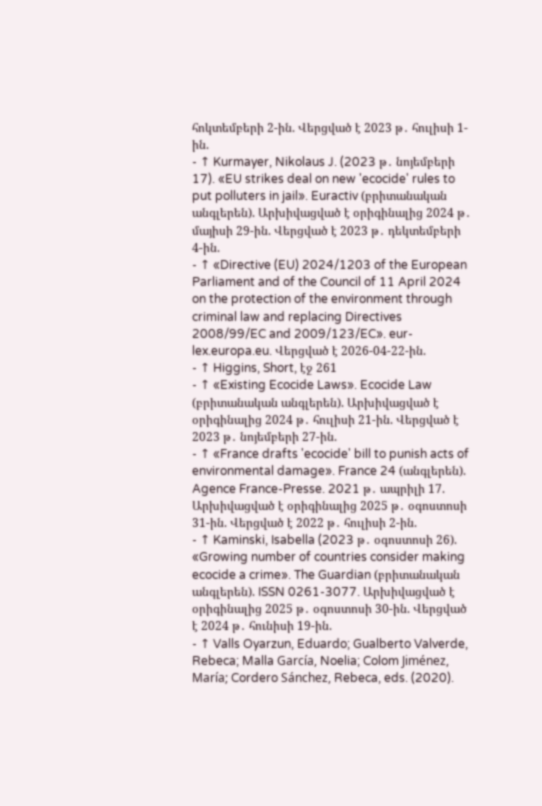հոկտեմբերի 2-ին. Վերցված է 2023 թ․ հուլիսի 1-ին.
- ↑ Kurmayer, Nikolaus J. (2023 թ․ նոյեմբերի 17). «EU strikes deal on new 'ecocide' rules to put polluters in jail». Euractiv (բրիտանական անգլերեն). Արխիվացված է օրիգինալից 2024 թ․ մայիսի 29-ին. Վերցված է 2023 թ․ դեկտեմբերի 4-ին.
- ↑ «Directive (EU) 2024/1203 of the European Parliament and of the Council of 11 April 2024 on the protection of the environment through criminal law and replacing Directives 2008/99/EC and 2009/123/EC». eur-lex.europa.eu. Վերցված է 2026-04-22-ին.
- ↑ Higgins, Short, էջ 261
- ↑ «Existing Ecocide Laws». Ecocide Law (բրիտանական անգլերեն). Արխիվացված է օրիգինալից 2024 թ․ հուլիսի 21-ին. Վերցված է 2023 թ․ նոյեմբերի 27-ին.
- ↑ «France drafts 'ecocide' bill to punish acts of environmental damage». France 24 (անգլերեն). Agence France-Presse. 2021 թ․ ապրիլի 17. Արխիվացված է օրիգինալից 2025 թ․ օգոստոսի 31-ին. Վերցված է 2022 թ․ հուլիսի 2-ին.
- ↑ Kaminski, Isabella (2023 թ․ օգոստոսի 26). «Growing number of countries consider making ecocide a crime». The Guardian (բրիտանական անգլերեն). ISSN 0261-3077. Արխիվացված է օրիգինալից 2025 թ․ օգոստոսի 30-ին. Վերցված է 2024 թ․ հունիսի 19-ին.
- ↑ Valls Oyarzun, Eduardo; Gualberto Valverde, Rebeca; Malla García, Noelia; Colom Jiménez, María; Cordero Sánchez, Rebeca, eds. (2020).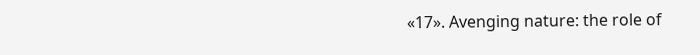«17». Avenging nature: the role of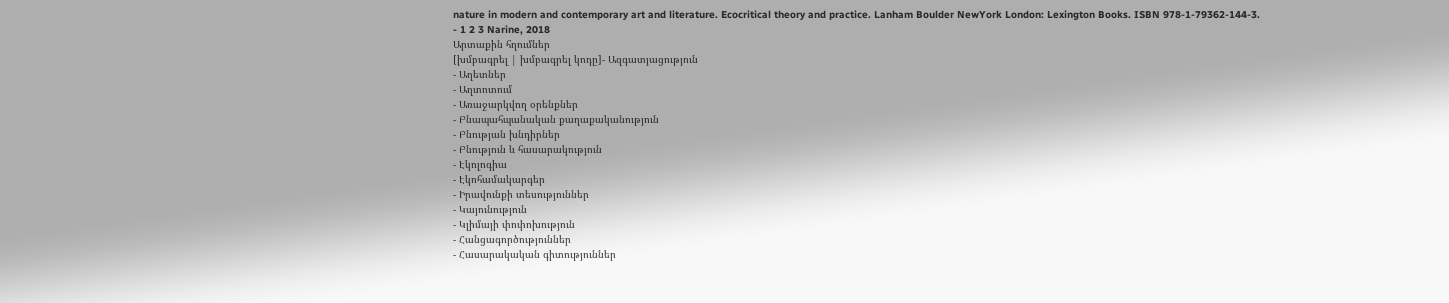nature in modern and contemporary art and literature. Ecocritical theory and practice. Lanham Boulder NewYork London: Lexington Books. ISBN 978-1-79362-144-3.
- 1 2 3 Narine, 2018
Արտաքին հղումներ
[խմբագրել | խմբագրել կոդը]- Ազգատյացություն
- Աղետներ
- Աղտոտում
- Առաջարկվող օրենքներ
- Բնապահպանական քաղաքականություն
- Բնության խնդիրներ
- Բնություն և հասարակություն
- Էկոլոգիա
- Էկոհամակարգեր
- Իրավունքի տեսություններ
- Կայունություն
- Կլիմայի փոփոխություն
- Հանցագործություններ
- Հասարակական գիտություններ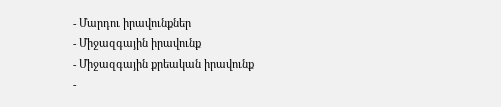- Մարդու իրավունքներ
- Միջազգային իրավունք
- Միջազգային քրեական իրավունք
-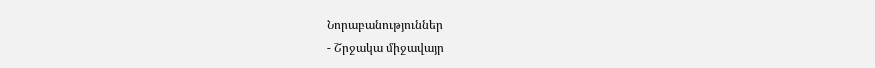Նորաբանություններ
- Շրջակա միջավայր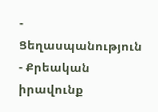- Ցեղասպանություն
- Քրեական իրավունք